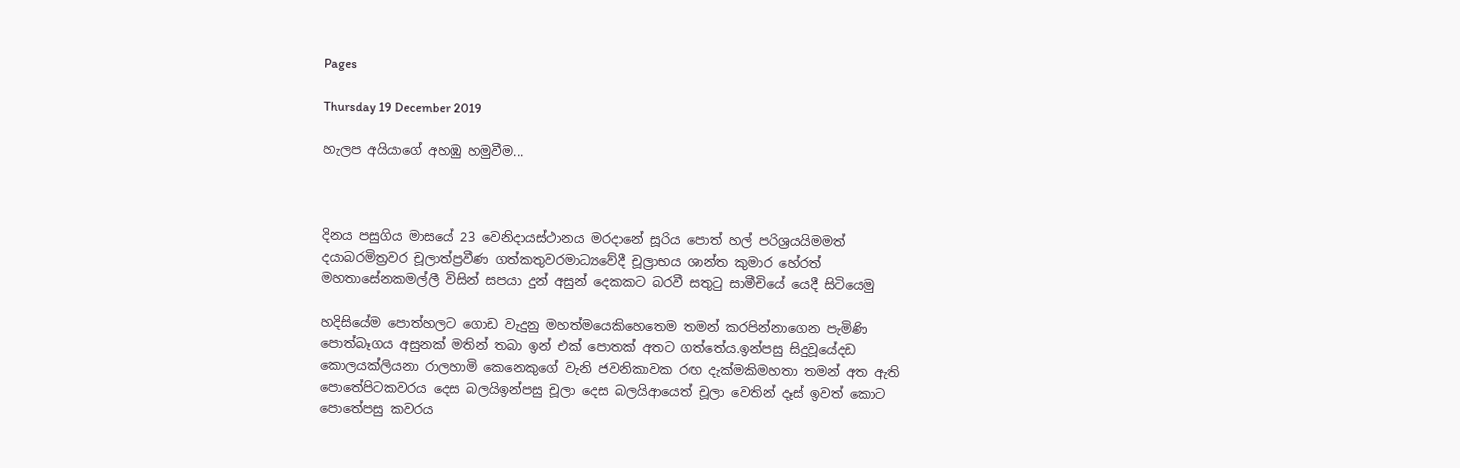Pages

Thursday 19 December 2019

හැලප අයියාගේ අහඹු හමුවීම...



දිනය පසුගිය මාසයේ 23 වෙනිදායස්ථානය මරදානේ සූරිය පොත් හල් පරිශ්‍රයයිමමත් දයාබරමිත්‍රවර චූලාත්ප්‍රවීණ ගත්කතුවරමාධ්‍යවේදී චූල්‍රාභය ශාන්ත කුමාර හේරත් මහතාසේනකමල්ලී විසින් සපයා දුන් අසුන් දෙකකට බරවී සතුටු සාමීචියේ යෙදී සිටියෙමු

හදිසියේම පොත්හලට ගොඩ වැදුනු මහත්මයෙකිහෙතෙම තමන් කරපින්නාගෙන පැමිණි පොත්බෑගය අසුනක් මතින් තබා ඉන් එක් පොතක් අතට ගත්තේය.ඉන්පසු සිදුවූයේදඩ කොලයක්ලියනා රාලහාමි කෙනෙකුගේ වැනි ජවනිකාවක රඟ දැක්මකිමහතා තමන් අත ඇති පොතේපිටකවරය දෙස බලයිඉන්පසු චූලා දෙස බලයිආයෙත් චූලා වෙතින් දෑස් ඉවත් කොට පොතේපසු කවරය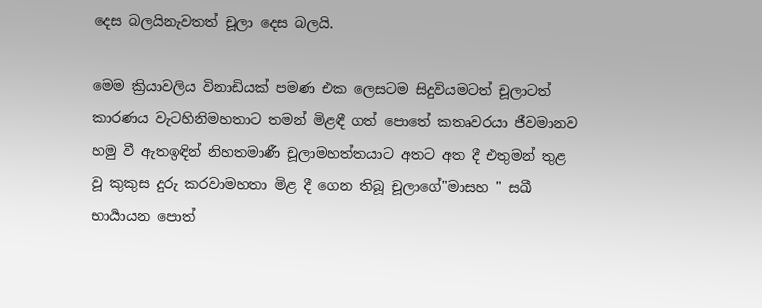දෙස බලයිනැවතත් චූලා දෙස බලයි.

මෙම ක්‍රියාවලිය විනාඩියක් පමණ එක ලෙසටම සිදුවියමටත් චූලාටත් කාරණය වැටහිනිමහතාට තමන් මිළඳී ගත් පොතේ කතෘවරයා ජීවමානව හමු වී ඇතඉඳින් නිහතමාණී චූලාමහත්තයාට අතට අත දී එතුමන් තුළ වූ කුකුස දුරු කරවාමහතා මිළ දී ගෙන තිබූ චූලාගේ"මාසහ " සඛී භාර්‍යායන පොත්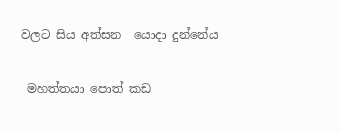වලට සිය අත්සන  යොදා දුන්නේය


 මහත්තයා පොත් කඩ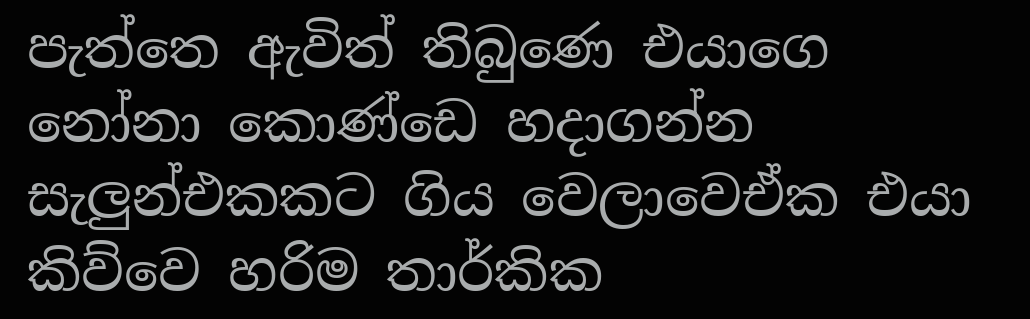පැත්තෙ ඇවිත් තිබුණෙ එයාගෙ නෝනා කොණ්ඩෙ හදාගන්න සැලුන්එකකට ගිය වෙලාවෙඒක එයා කිව්වෙ හරිම තාර්කික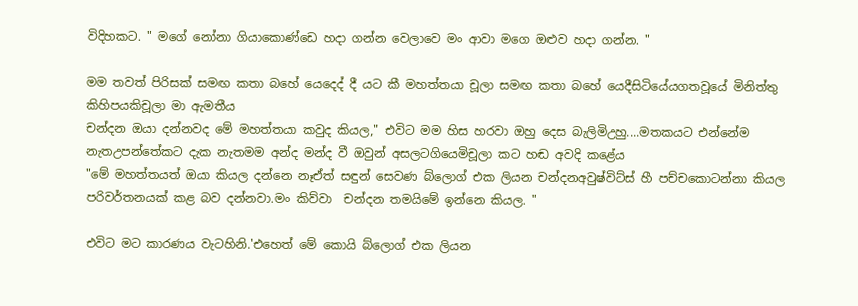විදිහකට. " මගේ නෝනා ගියාකොණ්ඩෙ හදා ගන්න වෙලාවෙ මං ආවා මගෙ ඔළුව හදා ගන්න. "

මම තවත් පිරිසක් සමඟ කතා බහේ යෙදෙද් දී යට කී මහත්තයා චූලා සමඟ කතා බහේ යෙදීසිටියේයගතවූයේ මිනිත්තු කිහිපයකිචූලා මා ඇමතීය
චන්දන ඔයා දන්නවද මේ මහත්තයා කවුද කියල," එවිට මම හිස හරවා ඔහු දෙස බැලිමිඋහු....මතකයට එන්නේම නැතඋපන්තේකට දැක නැතමම අන්ද මන්ද වී ඔවුන් අසලටගියෙමිචූලා කට හඬ අවදි කළේය
"මේ මහත්තයත් ඔයා කියල දන්නෙ නෑඒත් සඳුන් සෙවණ බ්ලොග් එක ලියන චන්දනඅවුෂ්විට්ස් හී පච්චකොටන්නා කියල පරිවර්තනයක් කළ බව දන්නවා.මං කිව්වා  චන්දන තමයිමේ ඉන්නෙ කියල. "

එවිට මට කාරණය වැටහිනි.'එහෙත් මේ කොයි බ්ලොග් එක ලියන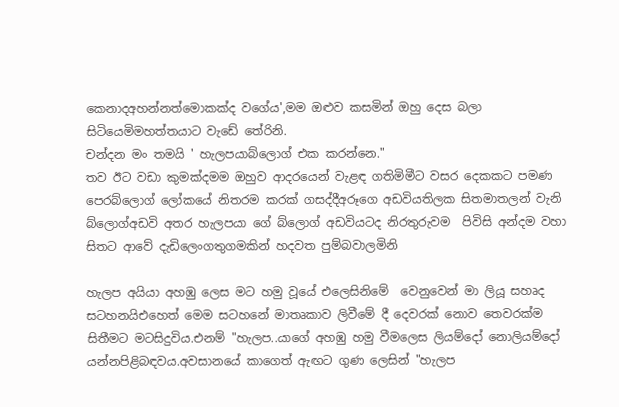කෙනාදඅහන්නත්මොකක්ද වගේය',මම ඔළුව කසමින් ඔහු දෙස බලා සිටියෙමිමහත්තයාට වැඩේ තේරිනි.
චන්දන මං තමයි ' හැලපයාබ්ලොග් එක කරන්නෙ."
තව ඊට වඩා කුමක්දමම ඔහුව ආදරයෙන් වැළඳ ගතිමිමීට වසර දෙකකට පමණ පෙරබ්ලොග් ලෝකයේ නිතරම කරක් ගසද්දීඅරූගෙ අඩවියතිලක සිතමාතලන් වැනි බ්ලොග්අඩවි අතර හැලපයා ගේ බ්ලොග් අඩවියටද නිරතුරුවම  පිවිසි අන්දම වහා සිතට ආවේ දැඩිලෙංගතුගමකින් හදවත පුම්බවාලමිනි

හැලප අයියා අහඹු ලෙස මට හමු වූයේ එලෙසිනිමේ  වෙනුවෙන් මා ලියූ සහෘද සටහනයිඑහෙත් මෙම සටහනේ මාතෘකාව ලිවීමේ දී දෙවරක් නොව තෙවරක්ම සිතීමට මටසිදුවිය.එනම් "හැලප..යාගේ අහඹු හමු වීමලෙස ලියම්දෝ නොලියම්දෝ යන්නපිළිබඳවය.අවසානයේ කාගෙත් ඇඟට ගුණ ලෙසින් "හැලප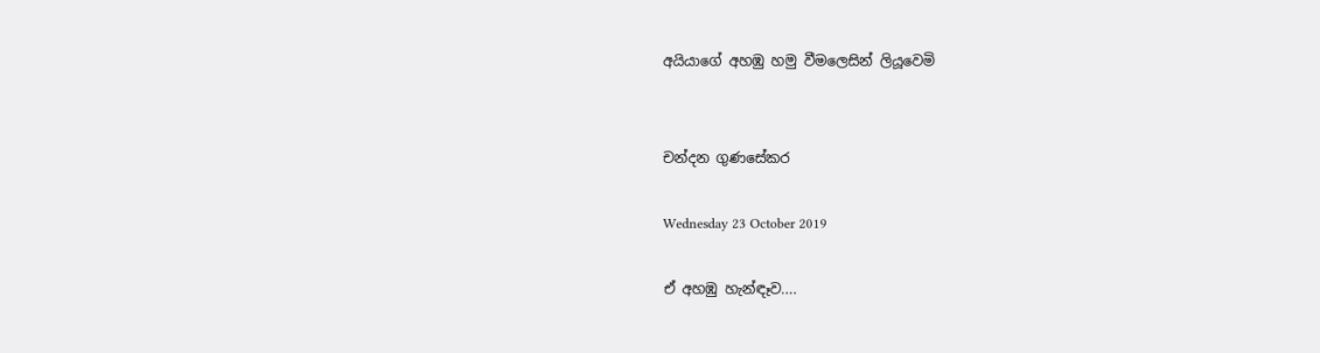අයියාගේ අහඹු හමු වීමලෙසින් ලියූවෙමි


චන්දන ගුණසේකර

Wednesday 23 October 2019

ඒ අහඹු හැන්ඳෑව....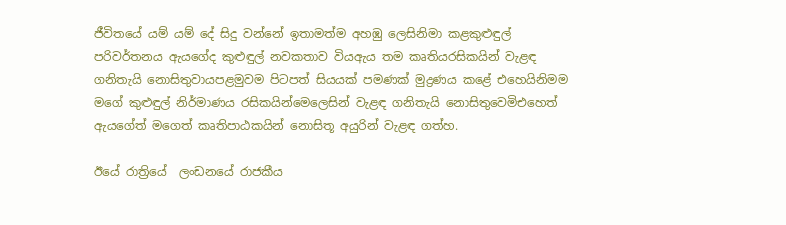ජීවිතයේ යම් යම් දේ සිදු වන්නේ ඉතාමත්ම අහඹු ලෙසිනිමා කළකුළුඳුල් පරිවර්තනය ඇයගේද කුළුඳුල් නවකතාව වියඇය තම කෘතියරසිකයින් වැළඳ ගනිතැයි නොසිතුවායපළමුවම පිටපත් සියයක් පමණක් මුද්‍රණය කළේ එහෙයිනිමම  මගේ කුළුඳුල් නිර්මාණය රසිකයින්මෙලෙසින් වැළඳ ගනිතැයි නොසිතුවෙමිඑහෙත් ඇයගේත් මගෙත් කෘතිපාඨකයින් නොසිතූ අයුරින් වැළඳ ගත්හ.

ඊයේ රාත්‍රියේ  ලංඩනයේ රාජකීය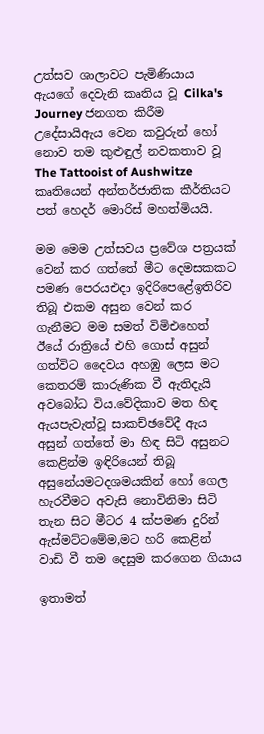උත්සව ශාලාවට පැමිණියාය ඇයගේ දෙවැනි කෘතිය වූ Cilka's Journey ජනගත කිරීම උදේසායිඇය වෙන කවුරුන් හෝ නොව තම කුළුඳුල් නවකතාව වූ The Tattooist of Aushwitze කෘතියෙන් අන්තර්ජාතික කීර්තියට පත් හෙදර් මොරිස් මහත්මියයි.

මම මෙම උත්සවය ප්‍රවේශ පත්‍රයක් වෙන් කර ගත්තේ මීට දෙමසකකට පමණ පෙරයඑදා ඉදිරිපෙළේඉතිරිව තිබූ එකම අසුන වෙන් කර ගැනීමට මම සමත් විමිඑහෙත් ඊයේ රාත්‍රියේ එහි ගොස් අසුන් ගත්විට දෛවය අහඹු ලෙස මට කෙතරම් කාරුණික වී ඇතිදැයි අවබෝධ විය.වේදිකාව මත හිඳ  ඇයපැවැත්වූ සාකච්ඡවේදී ඇය අසුන් ගත්තේ මා හිඳ සිටි අසුනට කෙළින්ම ඉඳිරියෙන් තිබූ අසුනේයමටදශමයකින් හෝ ගෙල හැරවීමට අවැසි නොවිනිමා සිටි තැන සිට මීටර 4 ක්පමණ දුරින් ඇස්මට්ටමේම,මට හරි කෙළින්  වාඩි වී තම දෙසුම කරගෙන ගියාය

ඉතාමත්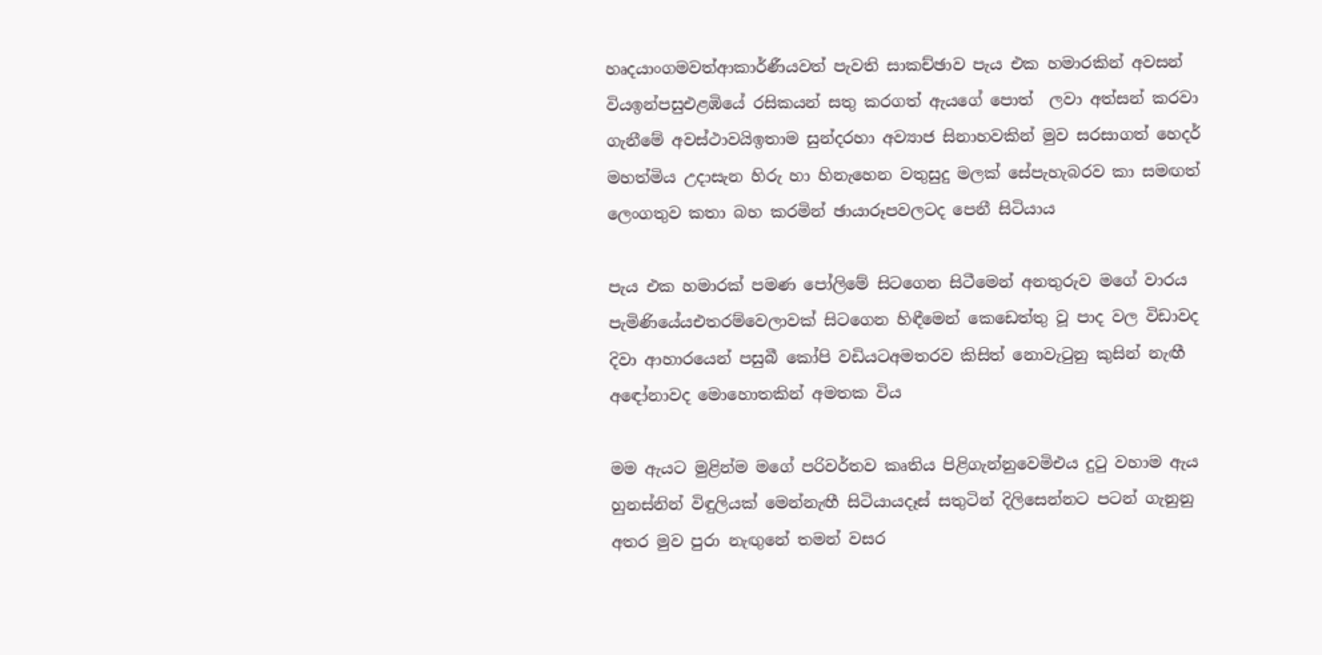හෘදයාංගමවත්ආකාර්ණීයවත් පැවති සාකච්ඡාව පැය එක හමාරකින් අවසන් වියඉන්පසුඑළඹියේ රසිකයන් සතු කරගත් ඇයගේ පොත්  ලවා අත්සන් කරවා ගැනීමේ අවස්ථාවයිඉතාම සුන්දරහා අව්‍යාජ සිනාහවකින් මුව සරසාගත් හෙදර් මහත්‍මිය උදාසැන හිරු හා හිනැහෙන වතුසුදු මලක් සේපැහැබරව කා සමඟත් ලෙංගතුව කතා බහ කරමින් ඡායාරූපවලටද පෙනී සිටියාය

පැය එක හමාරක් පමණ පෝලිමේ සිටගෙන සිටීමෙන් අනතුරුව මගේ වාරය පැමිණියේයඑතරම්වෙලාවක් සිටගෙන හිඳීමෙන් කෙඩෙත්තු වූ පාද වල විඩාවද දිවා ආහාරයෙන් පසුබී කෝපි වඩියටඅමතරව කිසිත් නොවැටුනු කුසින් නැඟී අඳෝනාවද මොහොතකින් අමතක විය

මම ඇයට මුළින්ම මගේ පරිවර්තව කෘතිය පිළිගැන්නුවෙමිඑය දුටු වහාම ඇය හුනස්නින් විඳුලියක් මෙන්නැඟී සිටියායදෑස් සතුටින් දිලිසෙන්නට පටන් ගැනුනු අතර මුව පුරා නැඟුනේ තමන් වසර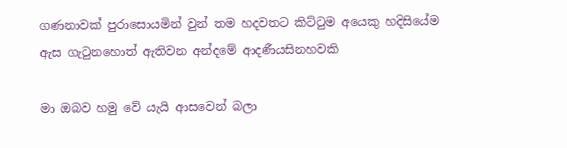ගණනාවක් පුරාසොයමින් වුන් තම හදවතට කිට්ටුම අයෙකු හදිසියේම ඇස ගැටුනහොත් ඇතිවන අන්දමේ ආදණීයසිනහවකි

මා ඔබව හමු වේ යැයි ආසවෙන් බලා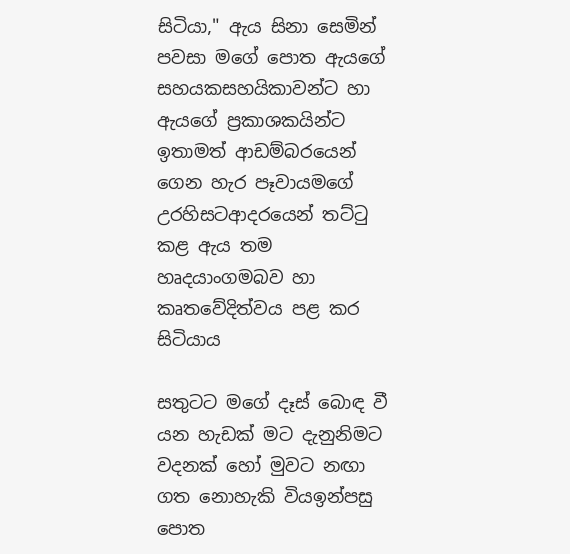සිටියා," ඇය සිනා සෙමින් පවසා මගේ පොත ඇයගේ සහයකසහයිකාවන්ට හා ඇයගේ ප්‍රකාශකයින්ට ඉතාමත් ආඩම්බරයෙන් ගෙන හැර පෑවායමගේ උරහිසටආදරයෙන් තට්ටු කළ ඇය තම හෘදයාංගමබව හා කෘතවේදිත්වය පළ කර සිටියාය

සතුටට මගේ දෑස් බොඳ වී යන හැඩක් මට දැනුනිමට වදනක් හෝ මුවට නඟා ගත නොහැකි වියඉන්පසු  පොත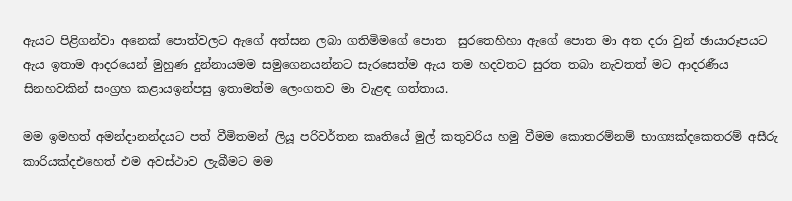ඇයට පිළිගන්වා අනෙක් පොත්වලට ඇගේ අත්සන ලබා ගතිමිමගේ පොත  සුරතෙහිහා ඇගේ පොත මා අත දරා වුන් ඡායාරූපයට ඇය ඉතාම ආදරයෙන් මුහුණ දුන්නායමම සමුගෙනයන්නට සැරසෙත්ම ඇය තම හදවතට සුරත තබා නැවතත් මට ආදරණීය සිනහවකින් සංග්‍රහ කළායඉන්පසු ඉතාමත්ම ලෙංගතව මා වැළඳ ගත්තාය.

මම ඉමහත් අමන්දානන්දයට පත් වීමිතමන් ලියූ පරිවර්තන කෘතියේ මුල් කතුවරිය හමු වීමම කොතරම්නම් භාග්‍යක්දකෙතරම් අසීරු කාරියක්දඑහෙත් එම අවස්ථාව ලැබීමට මම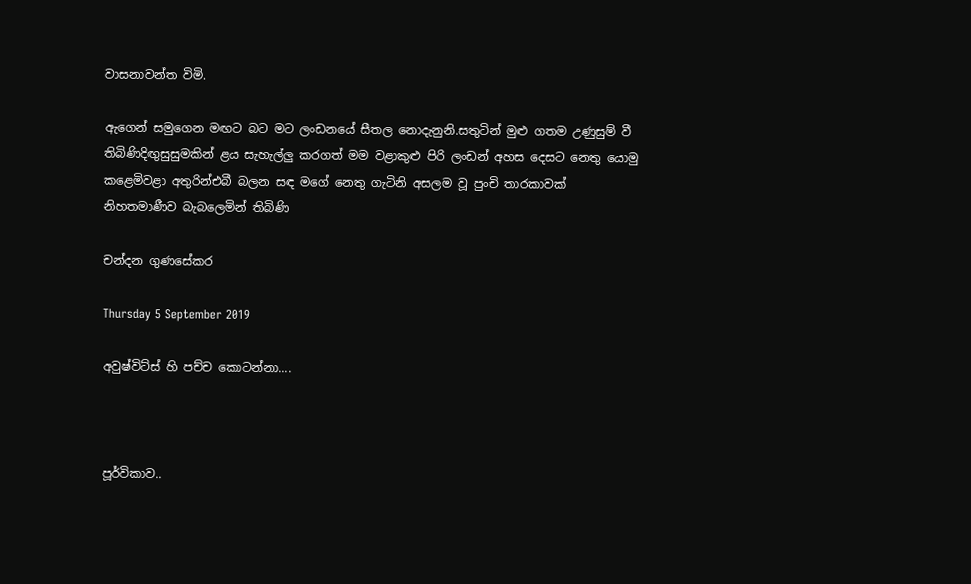වාසනාවන්ත විමි.

ඇගෙන් සමුගෙන මඟට බට මට ලංඩනයේ සීතල නොදැනුනි.සතුටින් මුළු ගතම උණුසුම් වී තිබිණිදිඟුසුසුමකින් ළය සැහැල්ලු කරගත් මම වළාකුළු පිරි ලංඩන් අහස දෙසට නෙතු යොමු කළෙමිවළා අතුරින්එබී බලන සඳ මගේ නෙතු ගැටිනි අසලම වූ පුංචි තාරකාවක් නිහතමාණීව බැබලෙමින් තිබිණි

චන්දන ගුණසේකර

Thursday 5 September 2019

අවුෂ්විට්ස් හි පච්ච කොටන්නා....



පූර්විකාව..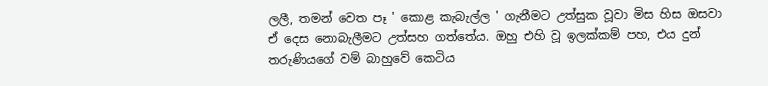ලලී, තමන් වෙත පෑ ' කොළ කැබැල්ල ' ගැනීමට උත්සුක වූවා මිස හිස ඔසවා ඒ දෙස නොබැලීමට උත්සහ ගත්තේය. ඔහු එහි වූ ඉලක්කම් පහ, එය දුන් තරුණියගේ වම් බාහුවේ කෙටිය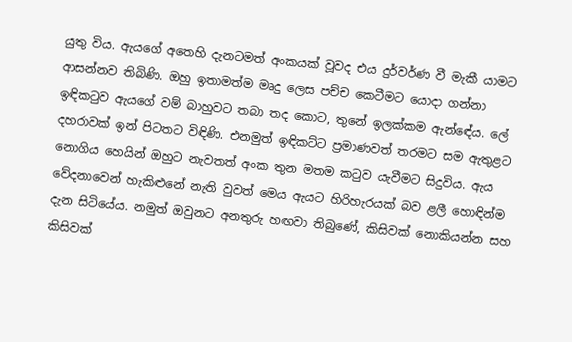යුතු විය. ඇයගේ අතෙහි දැනටමත් අංකයක් වූවද එය දුර්වර්ණ වී මැකී යාමට ආසන්නව තිබිණි. ඔහු ඉතාමත්ම මෘදු ලෙස පච්ච කෙටීමට යොදා ගන්නා ඉඳිකටුව ඇයගේ වම් බාහුවට තබා තද කොට, තුනේ ඉලක්කම ඇන්ඳේය. ලේ දහරාවක් ඉන් පිටතට විඳිණි. එනමුත් ඉඳිකට්ට ප්‍රමාණවත් තරමට සම ඇතුළට නොගිය හෙයින් ඔහුට නැවතත් අංක තුන මතම කටුව යැවීමට සිදුවිය. ඇය වේදනාවෙන් හැකිළුනේ නැති වුවත් මෙය ඇයට හිරිහැරයක් බව ළලී හොඳින්ම දැන සිටියේය. නමුත් ඔවුනට අනතුරු හඟවා තිබුණේ, කිසිවක් නොකියන්න සහ කිසිවක්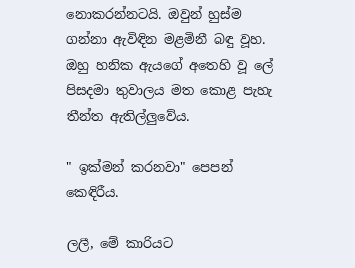නොකරන්නටයි. ඔවුන් හුස්ම ගන්නා ඇවිඳින මළමිනී බඳු වූහ. ඔහු හනික ඇයගේ අතෙහි වූ ලේ පිසදමා තුවාලය මත කොළ පැහැ තීන්ත ඇතිල්ලුවේය.

" ඉක්මන් කරනවා" පෙපන් කෙඳිරීය.

ලලී, මේ කාරියට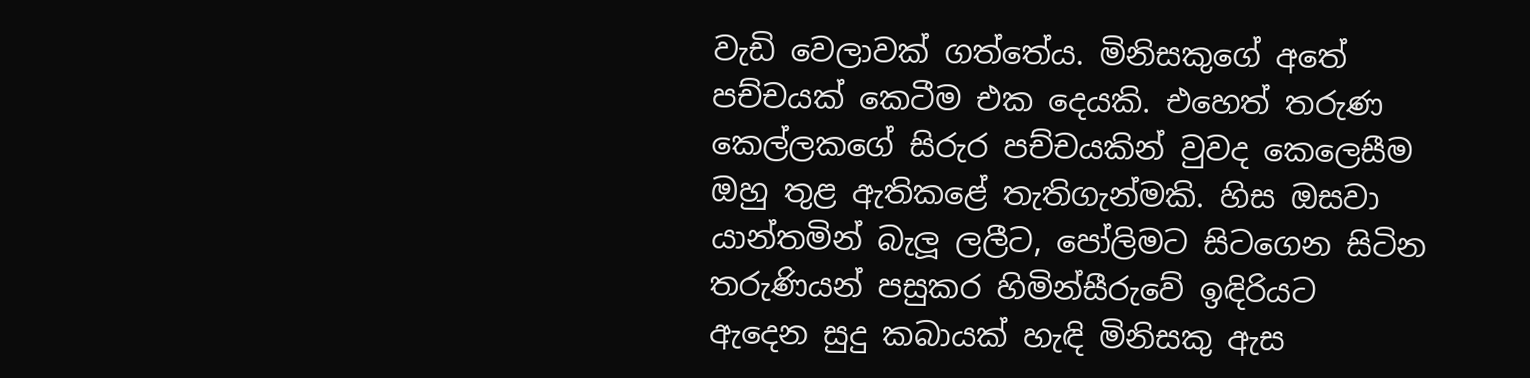වැඩි වෙලාවක් ගත්තේය. මිනිසකුගේ අතේ පච්චයක් කෙටීම එක දෙයකි. එහෙත් තරුණ කෙල්ලකගේ සිරුර පච්චයකින් වුවද කෙලෙසීම ඔහු තුළ ඇතිකළේ තැතිගැන්මකි. හිස ඔසවා යාන්තමින් බැලූ ලලීට, පෝලිමට සිටගෙන සිටින තරුණියන් පසුකර හිමින්සීරුවේ ඉඳිරියට ඇදෙන සුදු කබායක් හැඳි මිනිසකු ඇස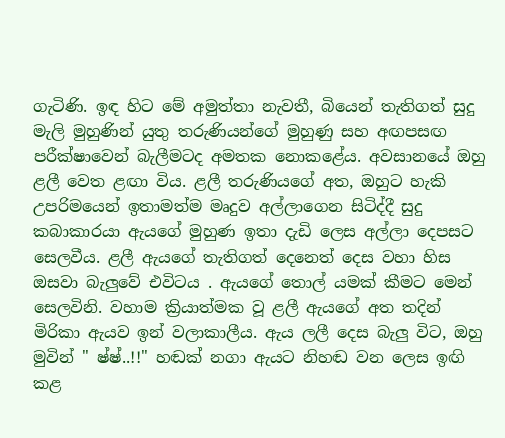ගැටිණි. ඉඳ හිට මේ අමුත්තා නැවතී, බියෙන් තැතිගත් සුදු මැලි මුහුණින් යුතු තරුණියන්ගේ මුහුණු සහ අඟපසඟ පරීක්ෂාවෙන් බැලීමටද අමතක නොකළේය. අවසානයේ ඔහු ළලී වෙත ළඟා විය. ළලී තරුණියගේ අත, ඔහුට හැකි උපරිමයෙන් ඉතාමත්ම මෘදුව අල්ලාගෙන සිටිද්දී සුදු කබාකාරයා ඇයගේ මුහුණ ඉතා දැඩි ලෙස අල්ලා දෙපසට සෙලවීය. ළලී ඇයගේ තැතිගත් දෙනෙත් දෙස වහා හිස ඔසවා බැලුවේ එවිටය . ඇයගේ තොල් යමක් කීමට මෙන් සෙලවිනි. වහාම ක්‍රියාත්මක වූ ළලී ඇයගේ අත තදින් මිරිකා ඇයව ඉන් වලාකාලීය. ඇය ලලී දෙස බැලු විට, ඔහු මුවින් " ෂ්ෂ්..!!" හඬක් නගා ඇයට නිහඬ වන ලෙස ඉඟි කළ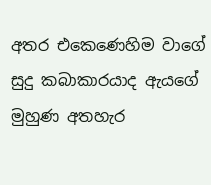අතර එකෙණෙහිම වාගේ සුදු කබාකාරයාද ඇයගේ මුහුණ අතහැර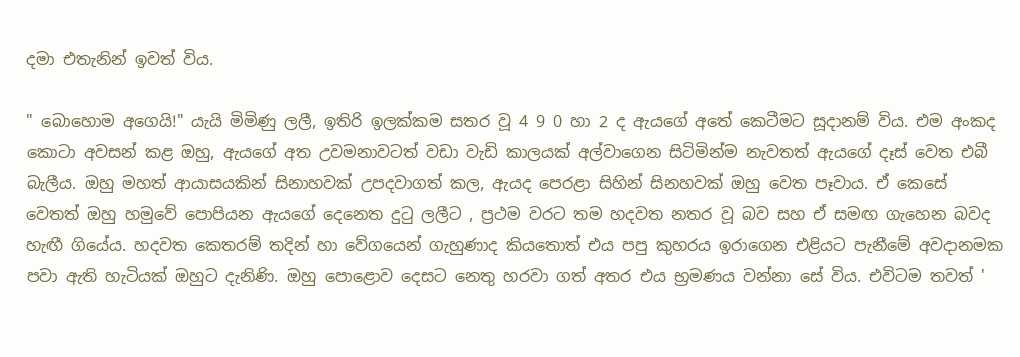දමා එතැනින් ඉවත් විය.

" බොහොම අගෙයි!" යැයි මිමිණු ලලී, ඉතිරි ඉලක්කම සතර වූ 4 9 0 හා 2 ද ඇයගේ අතේ කෙටීමට සූදානම් විය. එම අංකද කොටා අවසන් කළ ඔහු, ඇයගේ අත උවමනාවටත් වඩා වැඩි කාලයක් අල්වාගෙන සිටිමින්ම නැවතත් ඇයගේ දෑස් වෙත එබී බැලීය. ඔහු මහත් ආයාසයකින් සිනාහවක් උපදවාගත් කල, ඇයද පෙරළා සිහින් සිනහවක් ඔහු වෙත පෑවාය. ඒ කෙසේ වෙතත් ඔහු හමුවේ පොපියන ඇයගේ දෙනෙත දුටු ලලීට , ප්‍රථම වරට තම හදවත නතර වූ බව සහ ඒ සමඟ ගැහෙන බවද හැඟී ගියේය. හදවත කෙතරම් තදින් හා වේගයෙන් ගැහුණාද කියතොත් එය පපු කුහරය ඉරාගෙන එළියට පැනීමේ අවදානමක පවා ඇති හැටියක් ඔහුට දැනිණි. ඔහු පොළොව දෙසට නෙතු හරවා ගත් අතර එය භ්‍රමණය වන්නා සේ විය. එවිටම තවත් '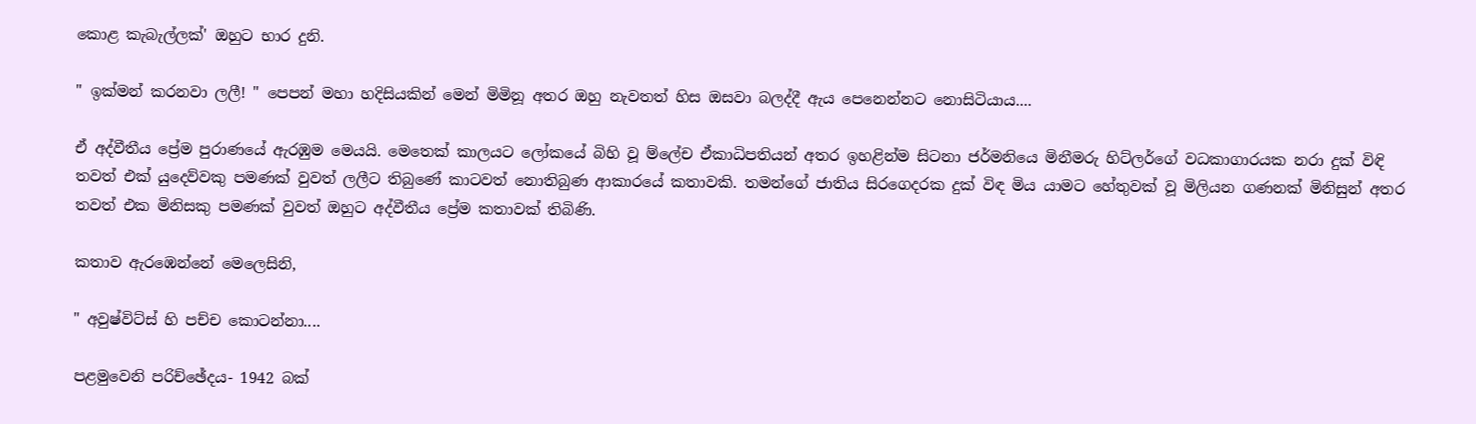කොළ කැබැල්ලක්' ඔහුට භාර දුනි.

" ඉක්මන් කරනවා ලලී! " පෙපන් මහා හදිසියකින් මෙන් මිමිනූ අතර ඔහු නැවතත් හිස ඔසවා බලද්දී ඇය පෙනෙන්නට නොසිටියාය....

ඒ අද්වීතීය ප්‍රේම පුරාණයේ ඇරඹුම මෙයයි. මෙතෙක් කාලයට ලෝකයේ බිහි වූ ම්ලේච ඒකාධිපතියන් අතර ඉහළින්ම සිටනා ජර්මනියෙ මිනීමරු හිට්ලර්ගේ වධකාගාරයක නරා දුක් විඳි තවත් එක් යුදෙව්වකු පමණක් වුවත් ලලීට තිබුණේ කාටවත් නොතිබුණ ආකාරයේ කතාවකි. තමන්ගේ ජාතිය සිරගෙදරක දුක් විඳ මිය යාමට හේතුවක් වූ මිලියන ගණනක් මිනිසුන් අතර තවත් එක මිනිසකු පමණක් වුවත් ඔහුට අද්වීතීය ප්‍රේම කතාවක් තිබිණි.

කතාව ඇරඹෙන්නේ මෙලෙසිනි,

" අවුෂ්විට්ස් හි පච්ච කොටන්නා....

පළමුවෙනි පරිච්ඡේදය- 1942 බක්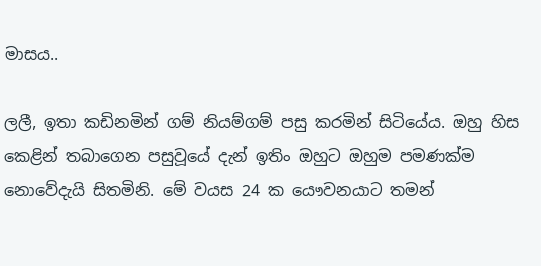මාසය..

ලලී, ඉතා කඩිනමින් ගම් නියම්ගම් පසු කරමින් සිටියේය. ඔහු හිස කෙළින් තබාගෙන පසුවූයේ දැන් ඉතිං ඔහුට ඔහුම පමණක්ම නොවේදැයි සිතමිනි. මේ වයස 24 ක යෞවනයාට තමන්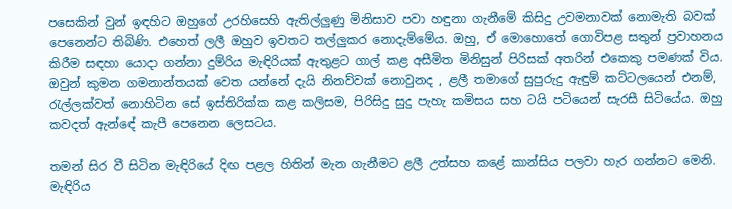පසෙකින් වුන් ඉඳහිට ඔහුගේ උරහිසෙහි ඇතිල්ලුණු මිනිසාව පවා හඳුනා ගැනීමේ කිසිදු උවමනාවක් නොමැති බවක් පෙනෙන්ට තිබිණි. එහෙත් ලලී ඔහුව ඉවතට තල්ලුකර නොදැම්මේය. ඔහු, ඒ මොහොතේ ගොවිපළ සතුන් ප්‍රවාහනය කිරීම සඳහා යොදා ගන්නා දුම්රිය මැඳිරියක් ඇතුළට ගාල් කළ අසීමිත මිනිසුන් පිරිසක් අතරින් එකෙකු පමණක් විය. ඔවුන් කුමන ගමනාන්තයක් වෙත යන්නේ දැයි නිනව්වක් නොවුනද , ළලී තමාගේ සුපුරුදු ඇඳුම් කට්ටලයෙන් එනම්, රැල්ලක්වත් නොහිටින සේ ඉස්තිරික්ක කළ කලිසම, පිරිසිදු සුදු පැහැ කමිසය සහ ටයි පටියෙන් සැරසී සිටියේය. ඔහු කවදත් ඇන්ඳේ කැපී පෙනෙන ලෙසටය.

තමන් සිර වී සිටින මැඳිරියේ දිඟ පළල හිතින් මැන ගැනීමට ළලී උත්සහ කළේ කාන්සිය පලවා හැර ගන්නට මෙනි. මැඳිරිය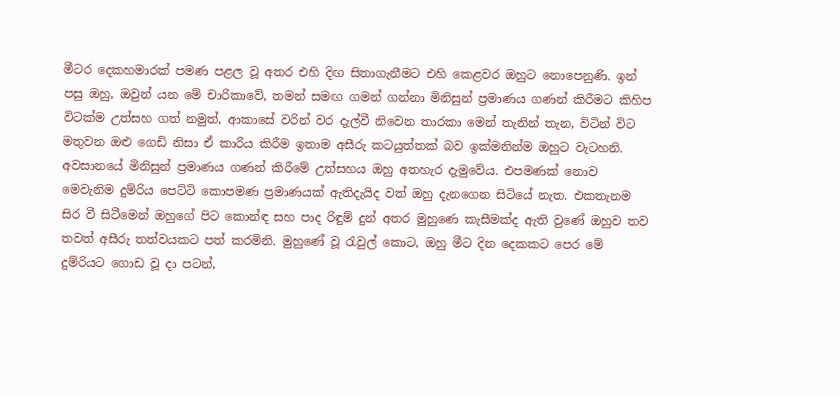මීටර දෙකහමාරක් පමණ පළල වූ අතර එහි දිඟ සිතාගැනීමට එහි කෙළවර ඔහුට නොපෙනුණි. ඉන් පසු ඔහු, ඔවුන් යන මේ චාරිකාවේ, තමන් සමඟ ගමන් ගන්නා මිනිසුන් ප්‍රමාණය ගණන් කිරීමට කිහිප විටක්ම උත්සහ ගත් නමුත්, ආකාසේ වරින් වර දැල්වී නිවෙන තාරකා මෙන් තැනින් තැන, විටින් විට මතුවන ඔළු ගෙඩි නිසා ඒ කාරිය කිරීම ඉතාම අසීරු කටයුත්තක් බව ඉක්මනින්ම ඔහුට වැටහනි. අවසානයේ මිනිසුන් ප්‍රමාණය ගණන් කිරීමේ උත්සහය ඔහු අතහැර දැමුවේය. එපමණක් නොව මෙවැනිම දුම්රිය පෙට්ටි කොපමණ ප්‍රමාණයක් ඇතිදැයිද වත් ඔහු දැනගෙන සිටියේ නැත. එකතැනම සිර වී සිටීමෙන් ඔහුගේ පිට කොන්ඳ සහ පාද රිඳුම් දුන් අතර මුහුණෙ කැසීමක්ද ඇති වුණේ ඔහුව තව තවත් අසීරු තත්වයකට පත් කරමිනි. මුහුණේ වූ රැවුල් කොට, ඔහු මීට දින දෙකකට පෙර මේ දුම්රියට ගොඩ වූ දා පටන්,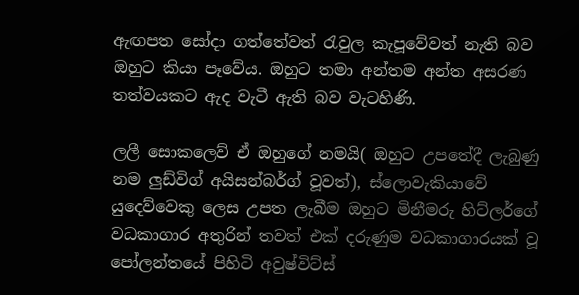ඇඟපත සෝදා ගත්තේවත් රැවුල කැපූවේවත් නැති බව ඔහුට කියා පෑවේය. ඔහුට තමා අන්තම අන්ත අසරණ තත්වයකට ඇද වැටී ඇති බව වැටහිණි.

ලලී සොකලෙව් ඒ ඔහුගේ නමයි( ඔහුට උපතේදී ලැබුණු නම ලුඩ්විග් අයිසන්බර්ග් වූවත්), ස්ලොවැකියාවේ යුදෙව්වෙකු ලෙස උපත ලැබීම ඔහුට මිනීමරු හිට්ලර්ගේ වධකාගාර අතුරින් තවත් එක් දරුණුම වධකාගාරයක් වූ පෝලන්තයේ පිහිටි අවුෂ්විට්ස්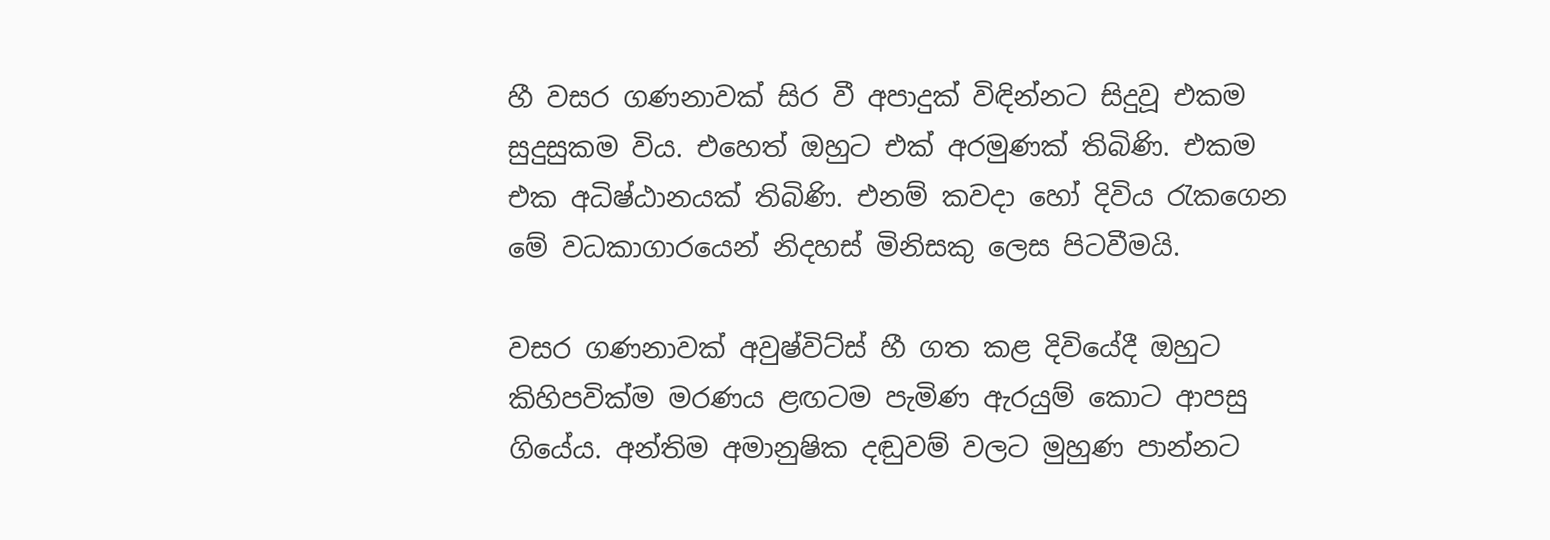හී වසර ගණනාවක් සිර වී අපාදුක් විඳින්නට සිදුවූ එකම සුදුසුකම විය. එහෙත් ඔහුට එක් අරමුණක් තිබිණි. එකම එක අධිෂ්ඨානයක් තිබිණි. එනම් කවදා හෝ දිවිය රැකගෙන මේ වධකාගාරයෙන් නිදහස් මිනිසකු ලෙස පිටවීමයි.

වසර ගණනාවක් අවුෂ්විට්ස් හී ගත කළ දිවියේදී ඔහුට කිහිපවික්ම මරණය ළඟටම පැමිණ ඇරයුම් කොට ආපසු ගියේය. අන්තිම අමානුෂික දඬුවම් වලට මුහුණ පාන්නට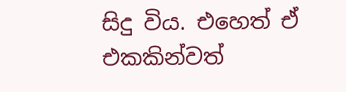සිදු විය. එහෙත් ඒ එකකින්වත්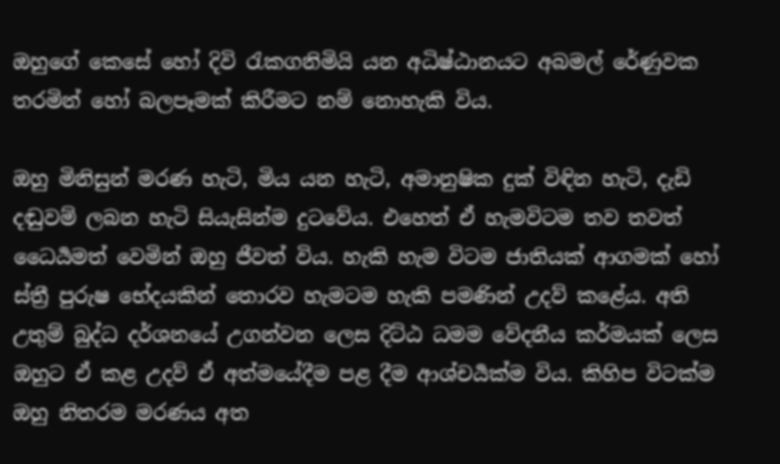ඔහුගේ කෙසේ හෝ දිවි රැකගනිමියි යන අධිෂ්ඨානයට අබමල් රේණුවක තරමින් හෝ බලපෑමක් කිරීමට නම් නොහැකි විය.

ඔහු මිනිසුන් මරණ හැටි, මිය යන හැටි, අමානුෂික දුක් විඳින හැටි, දැඩි දඬුවම් ලබන හැටි සියැසින්ම දුටවේය. එහෙත් ඒ හැමවිටම තව තවත් ධෛර්‍යමත් වෙමින් ඔහු ජීවත් විය. හැකි හැම විටම ජාතියක් ආගමක් හෝ ස්ත්‍රී පුරුෂ භේදයකින් තොරව හැමටම හැකි පමණින් උදව් කළේය. අති උතුම් බුද්ධ දර්ශනයේ උගන්වන ලෙස දිට්ඨ ධමම වේදනීය කර්මයක් ලෙස ඔහුට ඒ කළ උදව් ඒ අත්මයේදීම පළ දීම ආශ්චර්‍යක්ම විය. කිහිප විටක්ම ඔහු නිතරම මරණය අත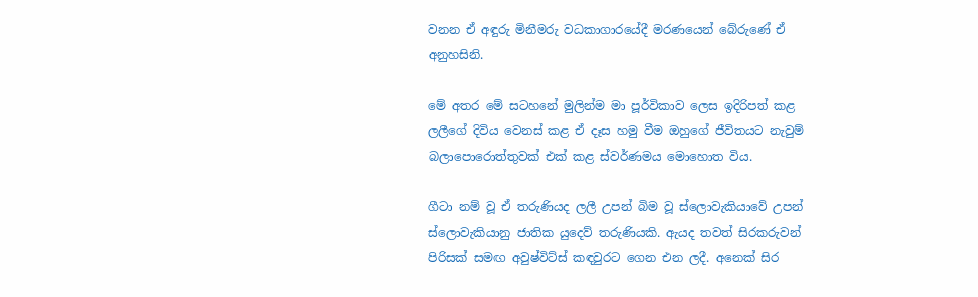වනන ඒ අඳුරු මිනීමරු වධකාගාරයේදී මරණයෙන් බේරුණේ ඒ අනුහසිනි.

මේ අතර මේ සටහනේ මුලින්ම මා පූර්විකාව ලෙස ඉදිරිපත් කළ ලලීගේ දිවිය වෙනස් කළ ඒ දෑස හමු වීම ඔහුගේ ජීවිතයට නැවුම් බලාපොරොත්තුවක් එක් කළ ස්වර්ණමය මොහොත විය.

ගීටා නම් වූ ඒ තරුණියද ලලී උපන් බිම වූ ස්ලොවැකියාවේ උපන් ස්ලොවැකියානු ජාතික යුදෙව් තරුණියකි. ඇයද තවත් සිරකරුවන් පිරිසක් සමඟ අවුෂ්විට්ස් කඳවුරට ගෙන එන ලදී. අනෙක් සිර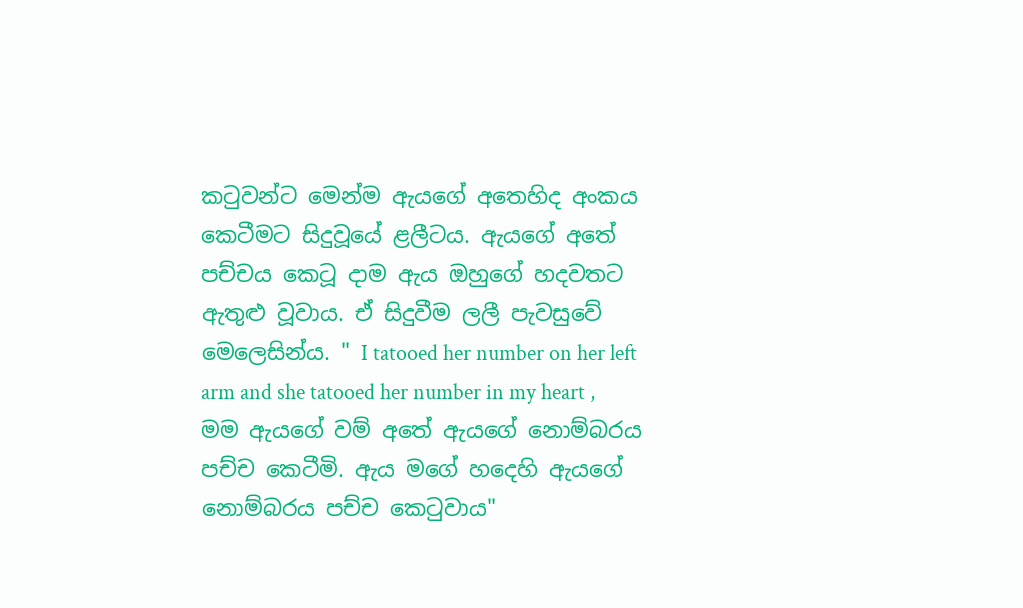කටුවන්ට මෙන්ම ඇයගේ අතෙහිද අංකය කෙටීමට සිදුවූයේ ළලීටය. ඇයගේ අතේ පච්චය කෙටූ දාම ඇය ඔහුගේ හදවතට ඇතුළු වූවාය. ඒ සිදුවීම ලලී පැවසුවේ මෙලෙසින්ය. " I tatooed her number on her left arm and she tatooed her number in my heart , මම ඇයගේ වම් අතේ ඇයගේ නොම්බරය පච්ච කෙටීමි. ඇය මගේ හදෙහි ඇයගේ නොම්බරය පච්ච කෙටුවාය"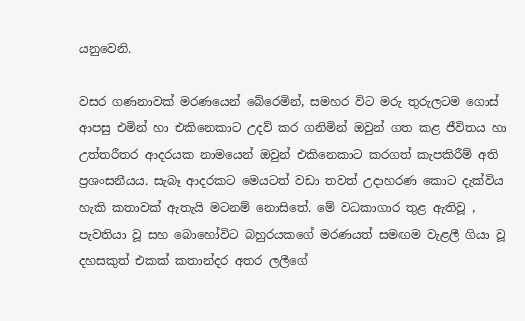යනුවෙනි.

වසර ගණනාවක් මරණයෙන් බේරෙමින්, සමහර විට මරු තුරුලටම ගොස් ආපසු එමින් හා එකිනෙකාට උදව් කර ගනිමින් ඔවුන් ගත කළ ජීවිතය හා උත්තරීතර ආදරයක නාමයෙන් ඔවුන් එකිනෙකාට කරගත් කැපකිරීම් අති ප්‍රශංසනීයය. සැබෑ ආදරකට මෙයටත් වඩා තවත් උදාහරණ කොට දැක්විය හැකි කතාවක් ඇතැයි මටනම් නොසිතේ. මේ වධකාගාර තුළ ඇතිවූ , පැවතියා වූ සහ බොහෝවිට බහුරයකගේ මරණයත් සමඟම වැළලී ගියා වූ දහසකුත් එකක් කතාන්දර අතර ලලීගේ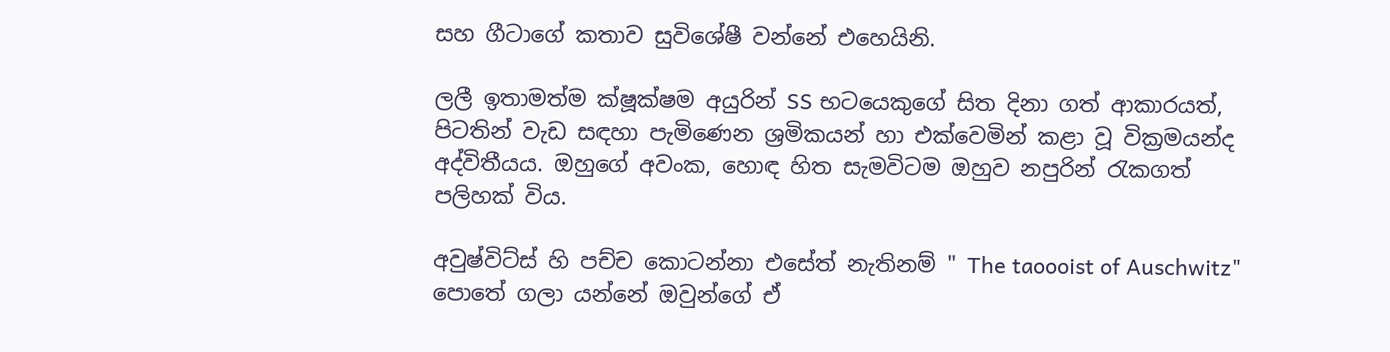සහ ගීටාගේ කතාව සුවිශේෂී වන්නේ එහෙයිනි.

ලලී ඉතාමත්ම ක්ෂූක්ෂම අයුරින් SS භටයෙකුගේ සිත දිනා ගත් ආකාරයත්, පිටතින් වැඩ සඳහා පැමිණෙන ශ්‍රමිකයන් හා එක්වෙමින් කළා වූ වික්‍රමයන්ද අද්විතීයය. ඔහුගේ අවංක, හොඳ හිත සැමවිටම ඔහුව නපුරින් රැකගත් පලිහක් විය.

අවුෂ්විට්ස් හි පච්ච කොටන්නා එසේත් නැතිනම් " The taoooist of Auschwitz" පොතේ ගලා යන්නේ ඔවුන්ගේ ඒ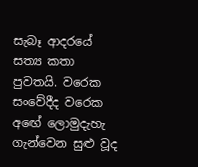සැබෑ ආදරයේ සත්‍ය කතා පුවතයි. වරෙක සංවේදීද වරෙක අඟේ ලොමුදැහැ ගැන්වෙන සුළු වූද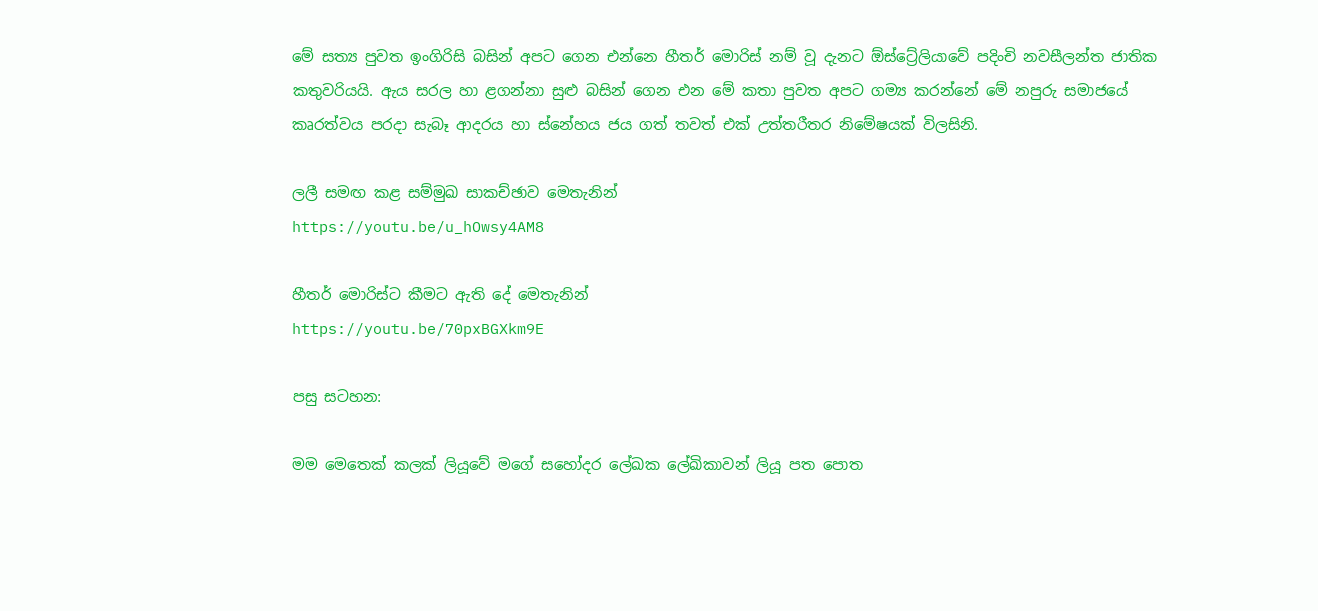මේ සත්‍ය පුවත ඉංගිරිසි බසින් අපට ගෙන එන්නෙ හීතර් මොරිස් නම් වූ දැනට ඕස්ට්‍රේලියාවේ පදිංචි නවසීලන්ත ජාතික කතුවරියයි. ඇය සරල හා ළගන්නා සුළු බසින් ගෙන එන මේ කතා පුවත අපට ගම්‍ය කරන්නේ මේ නපුරු සමාජයේ කෘරත්වය පරදා සැබෑ ආදරය හා ස්නේහය ජය ගත් තවත් එක් උත්තරීතර නිමේෂයක් විලසිනි.

ලලී සමඟ කළ සම්මුඛ සාකච්ඡාව මෙතැනින්
https://youtu.be/u_hOwsy4AM8

හීතර් මොරිස්ට කීමට ඇති දේ මෙතැනින්
https://youtu.be/70pxBGXkm9E

පසු සටහන:

මම මෙතෙක් කලක් ලියූවේ මගේ සහෝදර ලේඛක ලේඛිකාවන් ලියූ පත පොත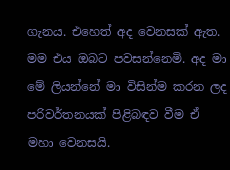ගැනය. එහෙත් අද වෙනසක් ඇත. මම එය ඔබට පවසන්නෙමි. අද මා මේ ලියන්නේ මා විසින්ම කරන ලද පරිවර්තනයක් පිළිබඳව වීම ඒ මහා වෙනසයි.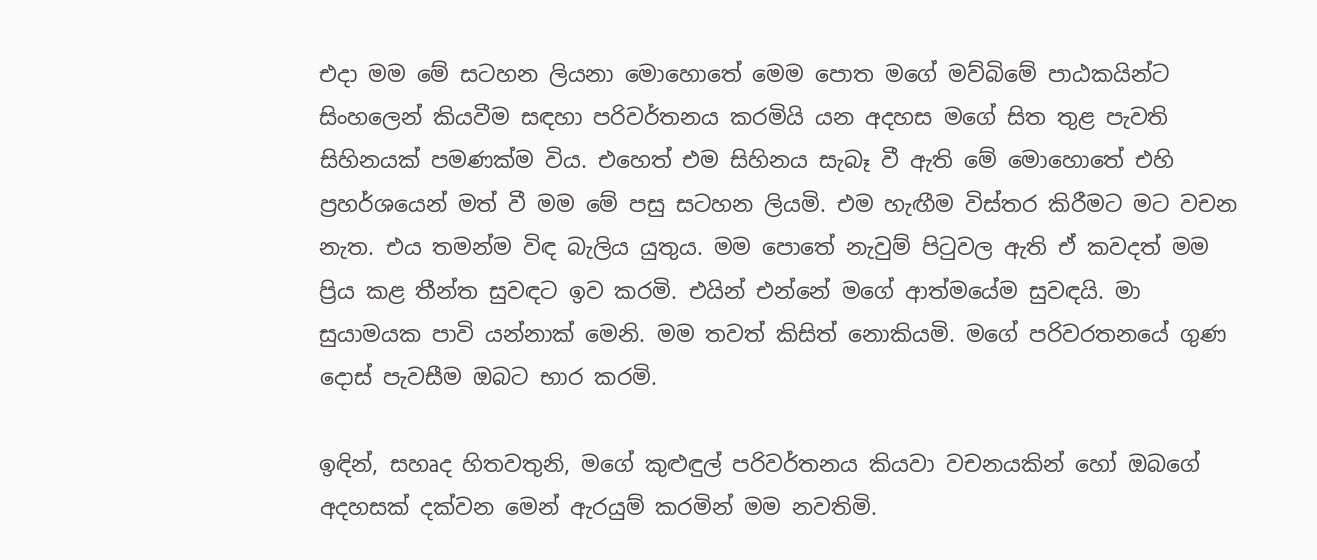එදා මම මේ සටහන ලියනා මොහොතේ මෙම පොත මගේ මව්බිමේ පාඨකයින්ට සිංහලෙන් කියවීම සඳහා පරිවර්තනය කරමියි යන අදහස මගේ සිත තුළ පැවති සිහිනයක් පමණක්ම විය. එහෙත් එම සිහිනය සැබෑ වී ඇති මේ මොහොතේ එහි ප්‍රහර්ශයෙන් මත් වී මම මේ පසු සටහන ලියමි. එම හැඟීම විස්තර කිරීමට මට වචන නැත. එය තමන්ම විඳ බැලිය යුතුය. මම පොතේ නැවුම් පිටුවල ඇති ඒ කවදත් මම ප්‍රිය කළ තීන්ත සුවඳට ඉව කරමි. එයින් එන්නේ මගේ ආත්මයේම සුවඳයි. මා සුයාමයක පාවි යන්නාක් මෙනි. මම තවත් කිසිත් නොකියමි. මගේ පරිවරතනයේ ගුණ දොස් පැවසීම ඔබට භාර කරමි.

ඉඳින්, සහෘද හිතවතුනි, මගේ කුළුඳුල් පරිවර්තනය කියවා වචනයකින් හෝ ඔබගේ අදහසක් දක්වන මෙන් ඇරයුම් කරමින් මම නවතිමි.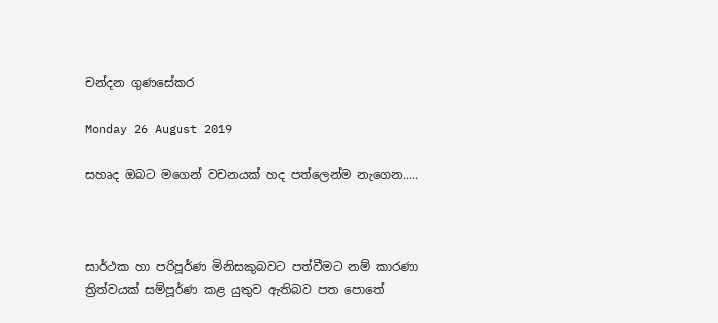චන්දන ගුණසේකර

Monday 26 August 2019

සහෘද ඔබට මගෙන් වචනයක් හද පත්ලෙන්ම නැගෙන.....



සාර්ථක හා පරිපූර්ණ මිනිසකුබවට පත්වීමට නම් කාරණා ත්‍රිත්වයක් සම්පූර්ණ කළ යුතුව ඇතිබව පත පොතේ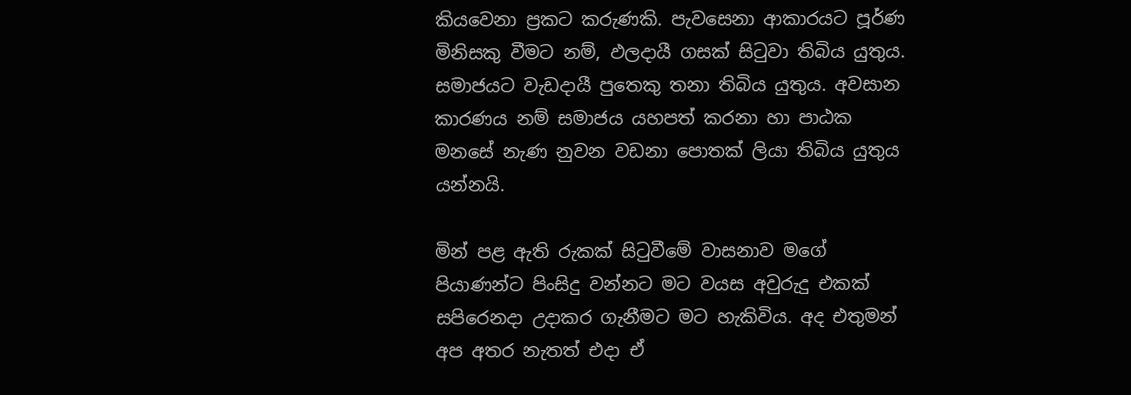කියවෙනා ප්‍රකට කරුණකි. පැවසෙනා ආකාරයට පූර්ණ මිනිසකු වීමට නම්, ඵලදායී ගසක් සිටුවා තිබිය යුතුය. සමාජයට වැඩදායී පුතෙකු තනා තිබිය යුතුය. අවසාන කාරණය නම් සමාජය යහපත් කරනා හා පාඨක මනසේ නැණ නුවන වඩනා පොතක් ලියා තිබිය යුතුය යන්නයි.

මින් පළ ඇති රුකක් සිටුවීමේ වාසනාව මගේ පියාණන්ට පිංසිදු වන්නට මට වයස අවුරුදු එකක් සපිරෙනදා උදාකර ගැනීමට මට හැකිවිය. අද එතුමන් අප අතර නැතත් එදා ඒ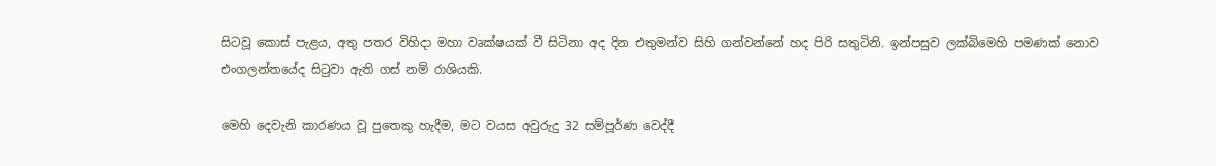සිටවූ කොස් පැළය, අතු පතර විහිදා මහා වෘක්ෂයක් වී සිටිනා අද දින එතුමන්ව සිහි ගන්වන්නේ හද පිරි සතුටිනි. ඉන්පසුව ලක්බිමෙහි පමණක් නොව එංගලන්තයේද සිටුවා ඇති ගස් නම් රාශියකි.

මෙහි දෙවැනි කාරණය වූ පුතෙකු හැදීම, මට වයස අවුරුදු 32 සම්පූර්ණ වෙද්දී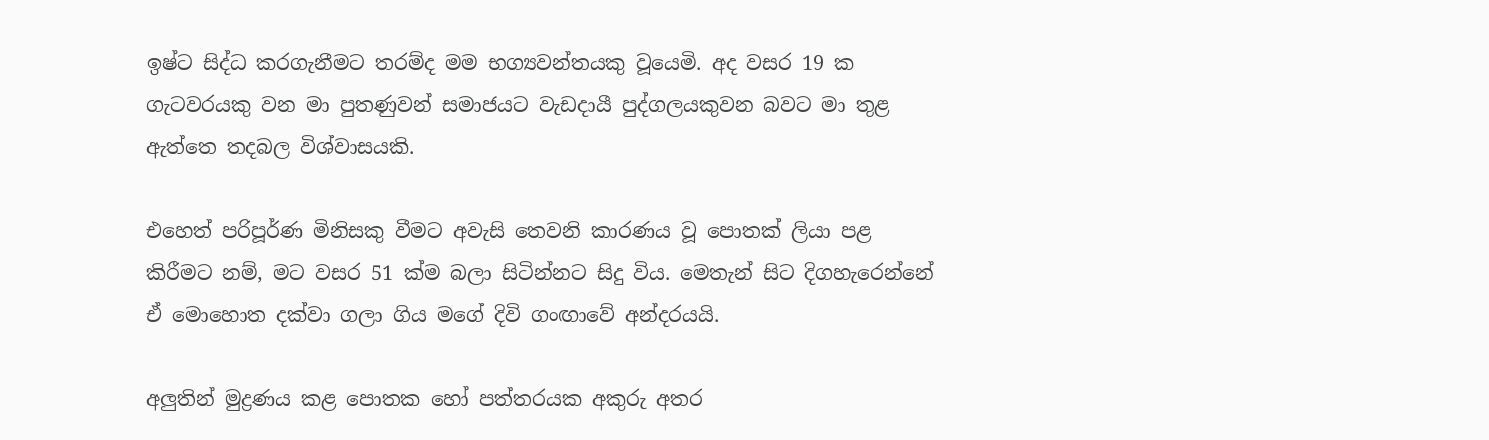ඉෂ්ට සිද්ධ කරගැනීමට තරම්ද මම භග්‍යවන්තයකු වූයෙමි. අද වසර 19 ක ගැටවරයකු වන මා පුතණුවන් සමාජයට වැඩදායී පුද්ගලයකුවන බවට මා තුළ ඇත්තෙ තදබල විශ්වාසයකි.

එහෙත් පරිපූර්ණ මිනිසකු වීමට අවැසි තෙවනි කාරණය වූ පොතක් ලියා පළ කිරීමට නම්, මට වසර 51 ක්ම බලා සිටින්නට සිදු විය. මෙතැන් සිට දිගහැරෙන්නේ ඒ මොහොත දක්වා ගලා ගිය මගේ දිවි ගංඟාවේ අන්දරයයි.

අලුතින් මුද්‍රණය කළ පොතක හෝ පත්තරයක අකුරු අතර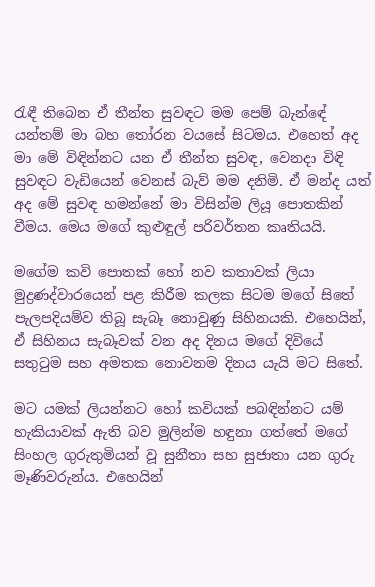රැඳී තිබෙන ඒ තීන්ත සුවඳට මම පෙම් බැන්ඳේ යන්තම් මා බහ තෝරන වයසේ සිටමය. එහෙත් අද මා මේ විඳින්නට යන ඒ තීන්ත සුවඳ, වෙනදා විඳි සුවඳට වැඩියෙන් වෙනස් බැව් මම දනිමි. ඒ මන්ද යත් අද මේ සුවඳ හමන්නේ මා විසින්ම ලියූ පොතකින් වීමය. මෙය මගේ කුළුඳුල් පරිවර්තන කෘතියයි.

මගේම කවි පොතක් හෝ නව කතාවක් ලියා මුද්‍රණද්වාරයෙන් පළ කිරීම කලක සිටම මගේ සිතේ පැලපදියම්ව තිබූ සැබෑ නොවුණු සිහිනයකි. එහෙයින්, ඒ සිහිනය සැබෑවක් වන අද දිනය මගේ දිවියේ සතුටුම සහ අමතක නොවනම දිනය යැයි මට සිතේ.

මට යමක් ලියන්නට හෝ කවියක් පබඳින්නට යම් හැකියාවක් ඇති බව මුලින්ම හඳුනා ගත්තේ මගේ සිංහල ගුරුතුමියන් වූ සුනීතා සහ සුජාතා යන ගුරු මෑණිවරුන්ය. එහෙයින්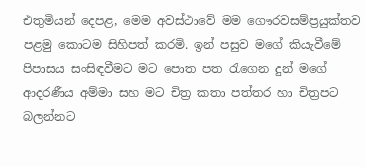එතුමියන් දෙපළ, මෙම අවස්ථාවේ මම ගෞරවසම්ප්‍රයුක්තව පළමු කොටම සිහිපත් කරමි. ඉන් පසුව මගේ කියැවීමේ පිපාසය සංසිඳවීමට මට පොත පත රැගෙන දුන් මගේ ආදරණීය අම්මා සහ මට චිත්‍ර කතා පත්තර හා චිත්‍රපට බලන්නට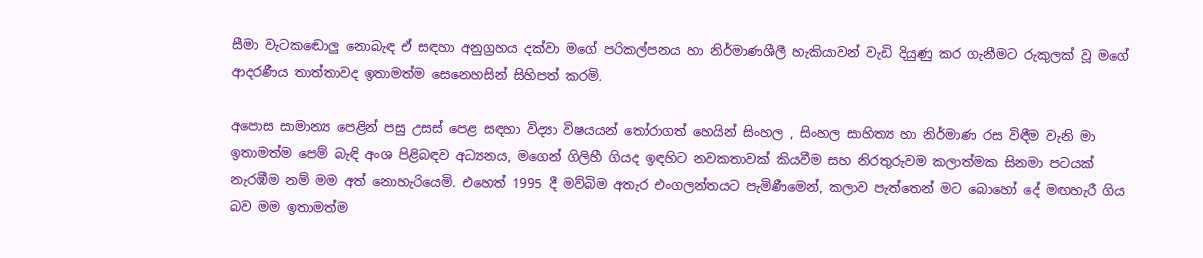සීමා වැටකඬොලු නොබැඳ ඒ සඳහා අනුග්‍රහය දක්වා මගේ පරිකල්පනය හා නිර්මාණශීලී හැකියාවන් වැඩි දියුණු කර ගැනීමට රුකුලක් වූ මගේ ආදරණීය තාත්තාවද ඉතාමත්ම සෙනෙහසින් සිහිපත් කරමි.

අපොස සාමාන්‍ය පෙළින් පසු උසස් පෙළ සඳහා විද්‍යා විෂයයන් තෝරාගත් හෙයින් සිංහල , සිංහල සාහිත්‍ය හා නිර්මාණ රස විඳීම වැනි මා ඉතාමත්ම පෙම් බැඳි අංශ පිළිබඳව අධ්‍යනය, මගෙන් ගිලිහී ගියද ඉඳහිට නවකතාවක් කියවීම සහ නිරතුරුවම කලාත්මක සිනමා පටයක් නැරඹීම නම් මම අත් නොහැරියෙමි. එහෙත් 1995 දී මව්බිම අතැර එංගලන්තයට පැමිණීමෙන්, කලාව පැත්තෙන් මට බොහෝ දේ මඟහැරී ගිය බව මම ඉතාමත්ම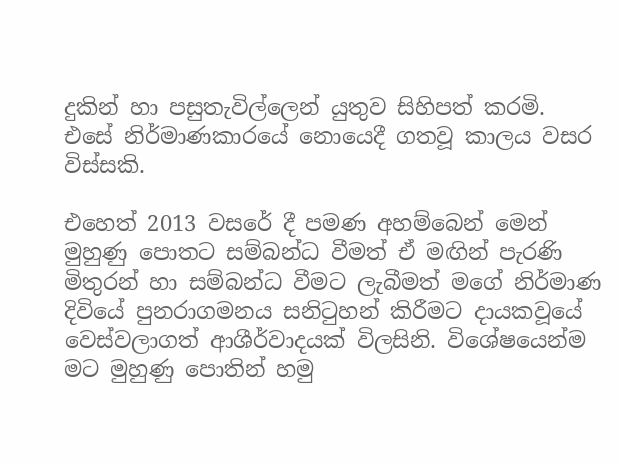දුකින් හා පසුතැවිල්ලෙන් යුතුව සිහිපත් කරමි. එසේ නිර්මාණකාරයේ නොයෙදී ගතවූ කාලය වසර විස්සකි.

එහෙත් 2013 වසරේ දී පමණ අහම්බෙන් මෙන් මුහුණු පොතට සම්බන්ධ වීමත් ඒ මඟින් පැරණි මිතුරන් හා සම්බන්ධ වීමට ලැබීමත් මගේ නිර්මාණ දිවියේ පුනරාගමනය සනිටුහන් කිරීමට දායකවූයේ වෙස්වලාගත් ආශීර්වාදයක් විලසිනි. විශේෂයෙන්ම මට මුහුණු පොතින් හමු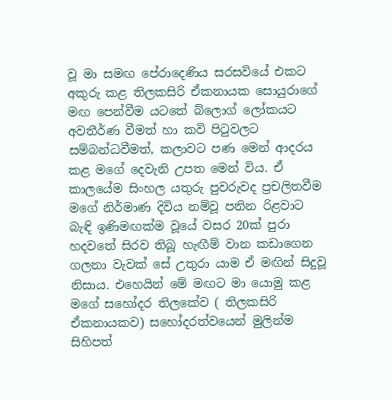වූ මා සමඟ පේරාදෙණිය සරසවියේ එකට අකුරු කළ තිලකසිරි ඒකනායක සොයුරාගේ මඟ පෙන්වීම යටතේ බ්ලොග් ලෝකයට අවතීර්ණ වීමත් හා කවි පිටුවලට සම්බන්ධවීමත්, කලාවට පණ මෙන් ආදරය කළ මගේ දෙවැනි උපත මෙන් විය. ඒ කාලයේම සිංහල යතුරු පුවරුවද ප්‍රචලිතවීම මගේ නිර්මාණ දිවිය නම්වූ පනින රිළවාට බැඳි ඉණිමඟක්ම වූයේ වසර 20ක් පුරා හදවතේ සිරව තිබූ හැඟීම් වාන කඩාගෙන ගලනා වැවක් සේ උතුරා යාම ඒ මඟින් සිදුවූ නිසාය. එහෙයින් මේ මඟට මා යොමු කළ මගේ සහෝදර තිලකේව ( තිලකසිරි ඒකනායකව) සහෝදරත්වයෙන් මුලින්ම සිහිපත්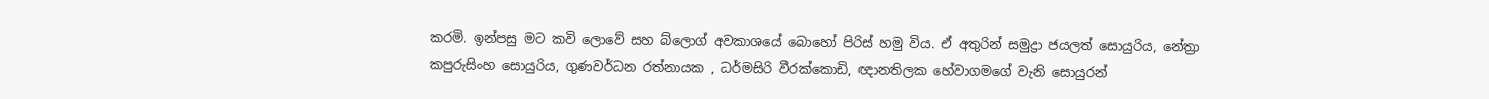කරමි. ඉන්පසු මට කවි ලොවේ සහ බ්ලොග් අවකාශයේ බොහෝ පිරිස් හමු විය. ඒ අතුරින් සමුද්‍රා ජයලත් සොයුරිය, නේත්‍රා කපුරුසිංහ සොයුරිය, ගුණවර්ධන රත්නායක , ධර්මසිරි වීරක්කොඩි, ඥානතිලක හේවාගමගේ වැනි සොයුරන්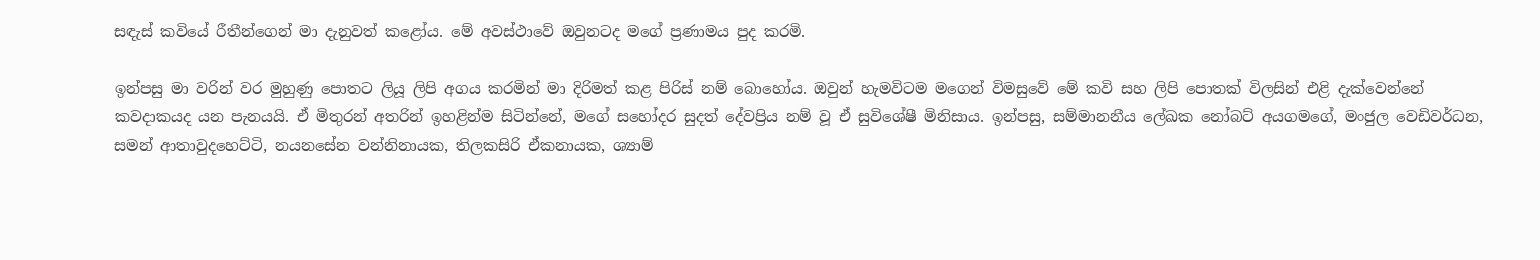සඳැස් කවියේ රීතීන්ගෙන් මා දැනුවත් කළෝය. මේ අවස්ථාවේ ඔවුනටද මගේ ප්‍රණාමය පුද කරමි.

ඉන්පසු මා වරින් වර මුහුණු පොතට ලියූ ලිපි අගය කරමින් මා දිරිමත් කළ පිරිස් නම් බොහෝය. ඔවුන් හැමවිටම මගෙන් විමසුවේ මේ කවි සහ ලිපි පොතක් විලසින් එළි දැක්වෙන්නේ කවදාකයද යන පැනයයි. ඒ මිතුරන් අතරින් ඉහළින්ම සිටින්නේ, මගේ සහෝදර සුදත් දේවප්‍රිය නම් වූ ඒ සුවිශේෂී මිනිසාය. ඉන්පසු, සම්මානනීය ලේඛක නෝබට් අයගමගේ, මංජුල වෙඩිවර්ධන, සමන් ආතාවුදහෙට්ටි, නයනසේන වන්නිනායක, තිලකසිරි ඒකනායක, ශ්‍යාම්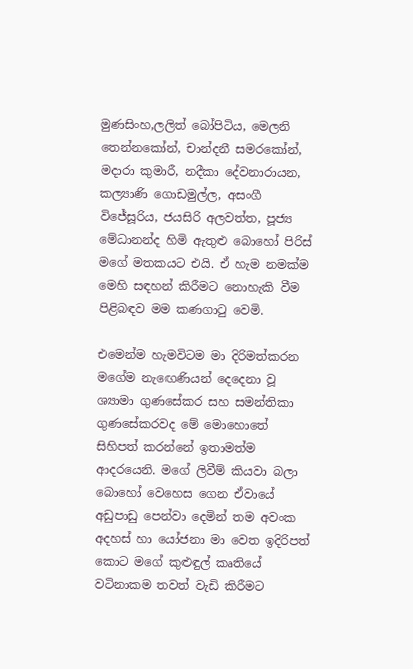මුණසිංහ,ලලිත් බෝපිටිය, මෙලනි තෙන්නකෝන්, චාන්දනී සමරකෝන්, මදාරා කුමාරී, නදීකා දේවනාරායන, කල්‍යාණි ගොඩමුල්ල, අසංගී විජේසූරිය, ජයසිරි අලවත්ත, පූජ්‍ය මේධානන්ද හිමි ඇතුළු බොහෝ පිරිස් මගේ මතකයට එයි. ඒ හැම නමක්ම මෙහි සඳහන් කිරීමට නොහැකි වීම පිළිබඳව මම කණගාටු වෙමි.

එමෙන්ම හැමවිටම මා දිරිමත්කරන මගේම නැඟෙණියන් දෙදෙනා වූ ශ්‍යාමා ගුණසේකර සහ සමන්තිකා ගුණසේකරවද මේ මොහොතේ සිහිපත් කරන්නේ ඉතාමත්ම ආදරයෙනි. මගේ ලිවීම් කියවා බලා බොහෝ වෙහෙස ගෙන ඒවායේ අඩුපාඩු පෙන්වා දෙමින් තම අවංක අදහස් හා යෝජනා මා වෙත ඉදිරිපත් කොට මගේ කුළුඳුල් කෘතියේ වටිනාකම තවත් වැඩි කිරීමට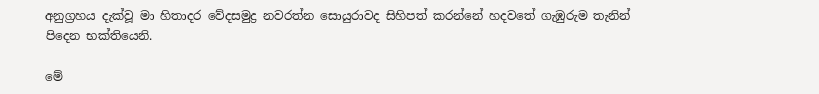අනුග්‍රහය දැක්වූ මා හිතාදර වේදසමුද්‍ර නවරත්න සොයුරාවද සිහිපත් කරන්නේ හදවතේ ගැඹුරුම තැනින් පිදෙන භක්තියෙනි.

මේ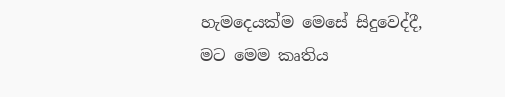හැමදෙයක්ම මෙසේ සිදුවෙද්දී, මට මෙම කෘතිය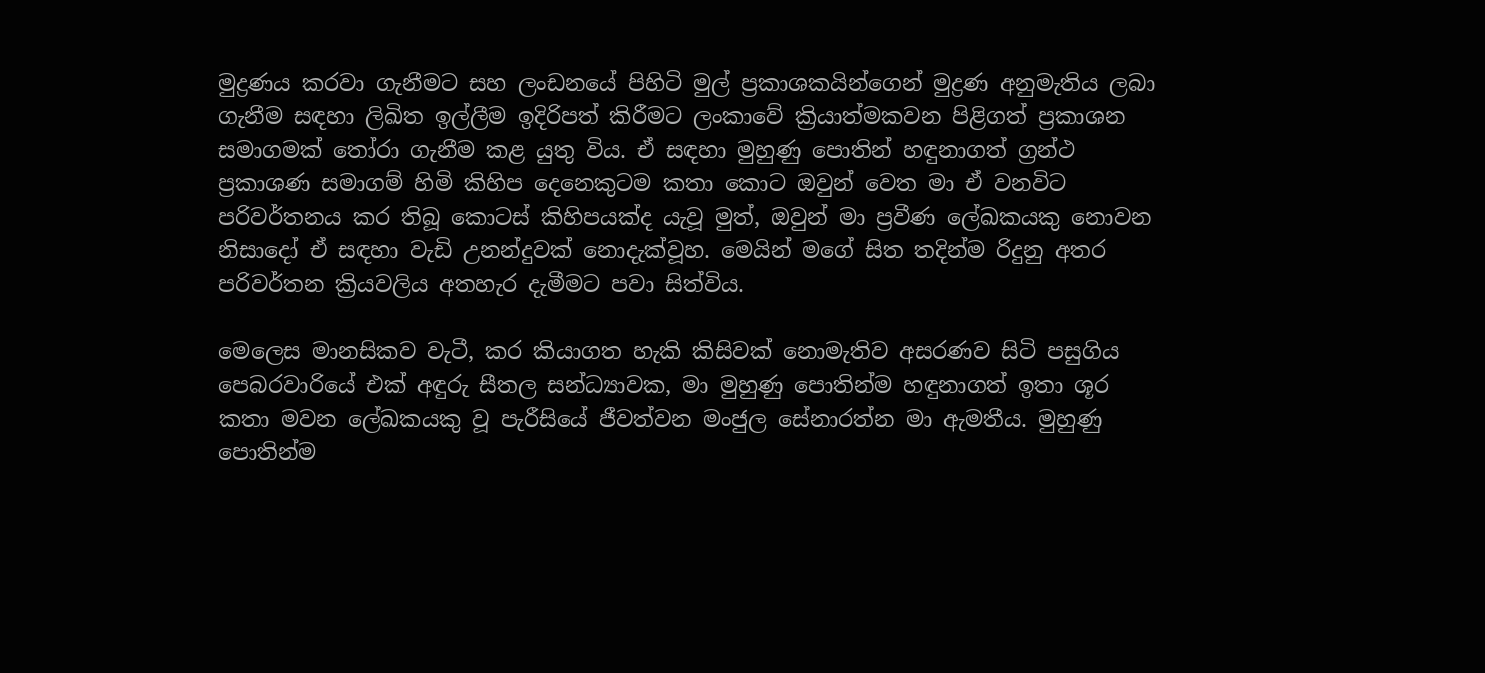මුද්‍රණය කරවා ගැනීමට සහ ලංඩනයේ පිහිටි මුල් ප්‍රකාශකයින්ගෙන් මුද්‍රණ අනුමැතිය ලබා ගැනීම සඳහා ලිඛිත ඉල්ලීම ඉදිරිපත් කිරීමට ලංකාවේ ක්‍රියාත්මකවන පිළිගත් ප්‍රකාශන සමාගමක් තෝරා ගැනීම කළ යුතු විය. ඒ සඳහා මුහුණු පොතින් හඳුනාගත් ග්‍රන්ථ ප්‍රකාශණ සමාගම් හිමි කිහිප දෙනෙකුටම කතා කොට ඔවුන් වෙත මා ඒ වනවිට පරිවර්තනය කර තිබූ කොටස් කිහිපයක්ද යැවූ මුත්, ඔවුන් මා ප්‍රවීණ ලේඛකයකු නොවන නිසාදෝ ඒ සඳහා වැඩි උනන්දුවක් නොදැක්වූහ. මෙයින් මගේ සිත තදින්ම රිදුනු අතර පරිවර්තන ක්‍රියවලිය අතහැර දැමීමට පවා සිත්විය.

මෙලෙස මානසිකව වැටී, කර කියාගත හැකි කිසිවක් නොමැතිව අසරණව සිටි පසුගිය පෙබරවාරියේ එක් අඳුරු සීතල සන්ධ්‍යාවක, මා මුහුණු පොතින්ම හඳුනාගත් ඉතා ශූර කතා මවන ලේඛකයකු වූ පැරීසියේ ජීවත්වන මංජුල සේනාරත්න මා ඇමතීය. මුහුණු පොතින්ම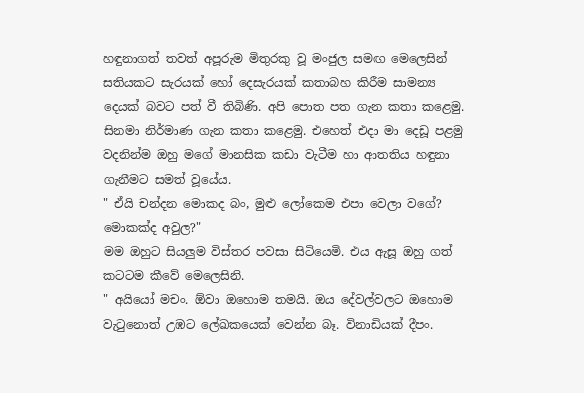හඳුනාගත් තවත් අපූරුම මිතුරකු වූ මංජුල සමඟ මෙලෙසින් සතියකට සැරයක් හෝ දෙසැරයක් කතාබහ කිරීම සාමන්‍ය දෙයක් බවට පත් වී තිබිණි. අපි පොත පත ගැන කතා කළෙමු. සිනමා නිර්මාණ ගැන කතා කළෙමු. එහෙත් එදා මා දෙඩූ පළමු වදනින්ම ඔහු මගේ මානසික කඩා වැටීම හා ආතතිය හඳුනා ගැනීමට සමත් වූයේය.
" ඒයි චන්දන මොකද බං, මුළු ලෝකෙම එපා වෙලා වගේ? මොකක්ද අවුල?"
මම ඔහුට සියලුම විස්තර පවසා සිටියෙමි. එය ඇසූ ඔහු ගත් කටටම කීවේ මෙලෙසිනි.
" අයියෝ මචං. ඕවා ඔහොම තමයි. ඔය දේවල්වලට ඔහොම වැටුනොත් උඹට ලේඛකයෙක් වෙන්න බෑ. විනාඩියක් දීපං.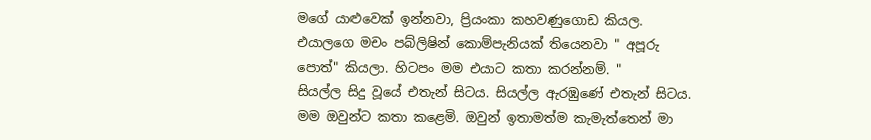මගේ යාළුවෙක් ඉන්නවා, ප්‍රියංකා කහවණුගොඩ කියල. එයාලගෙ මචං පබ්ලිෂින් කොම්පැනියක් තියෙනවා " අපූරු පොත්" කියලා. හිටපං මම එයාට කතා කරන්නම්. "
සියල්ල සිදු වූයේ එතැන් සිටය. සියල්ල ඇරඹුණේ එතැන් සිටය. මම ඔවුන්ට කතා කළෙමි. ඔවුන් ඉතාමත්ම කැමැත්තෙන් මා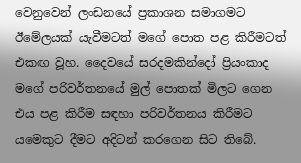වෙනුවෙන් ලංඩනයේ ප්‍රකාශන සමාගමට ඊමේලයක් යැවීමටත් මගේ පොත පළ කිරීමටත් එකඟ වූහ. දෛවයේ සරදමකින්දෝ ප්‍රියංකාද මගේ පරිවර්තනයේ මුල් පොතක් මිලට ගෙන එය පළ කිරීම සඳහා පරිවර්තනය කිරීමට යමෙකුට දීමට අදිටන් කරගෙන සිට තිබේ.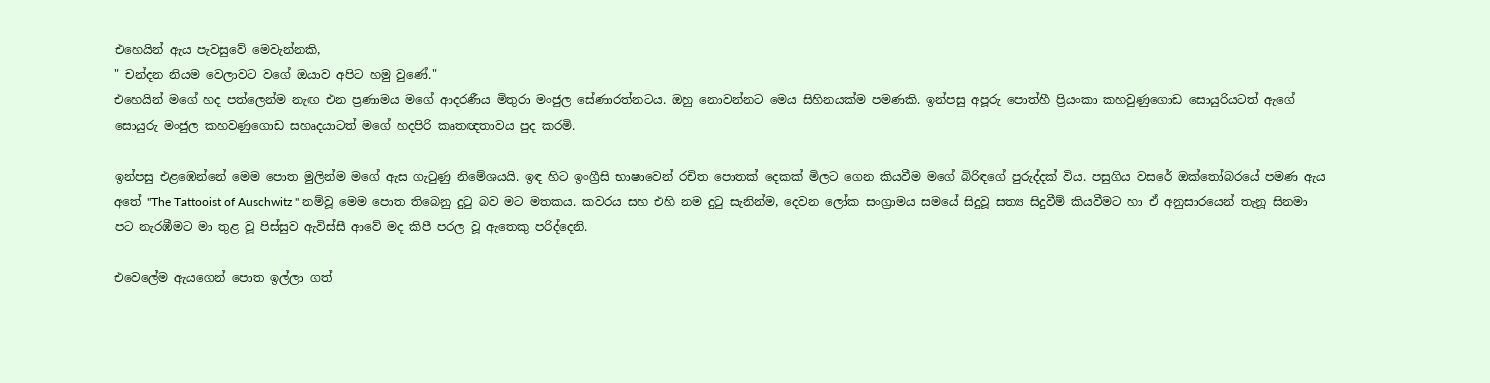එහෙයින් ඇය පැවසුවේ මෙවැන්නකි,
" චන්දන නියම වෙලාවට වගේ ඔයාව අපිට හමු වුණේ."
එහෙයින් මගේ හද පත්ලෙන්ම නැඟ එන ප්‍රණාමය මගේ ආදරණීය මිතුරා මංජුල සේණාරත්නටය. ඔහු නොවන්නට මෙය සිහිනයක්ම පමණකි. ඉන්පසු අපූරු පොත්හී ප්‍රියංකා කහවුණුගොඩ සොයුරියටත් ඇගේ සොයුරු මංජුල කහවණුගොඩ සහෘදයාටත් මගේ හදපිරි කෘතඥතාවය පුද කරමි.

ඉන්පසු එළඹෙන්නේ මෙම පොත මුලින්ම මගේ ඇස ගැටුණු නිමේශයයි. ඉඳ හිට ඉංග්‍රීසි භාෂාවෙන් රචිත පොතක් දෙකක් මිලට ගෙන කියවීම මගේ බිරිඳගේ පුරුද්දක් විය. පසුගිය වසරේ ඔක්තෝබරයේ පමණ ඇය අතේ "The Tattooist of Auschwitz " නම්වූ මෙම පොත තිබෙනු දුටු බව මට මතකය. කවරය සහ එහි නම දුටු සැනින්ම, දෙවන ලෝක සංග්‍රාමය සමයේ සිදුවූ සත්‍ය සිදුවීම් කියවීමට හා ඒ අනුසාරයෙන් තැනූ සිනමා පට නැරඹීමට මා තුළ වූ පිස්සුව ඇවිස්සී ආවේ මද කිපී පරල වූ ඇතෙකු පරිද්දෙනි.

එවෙලේම ඇයගෙන් පොත ඉල්ලා ගත්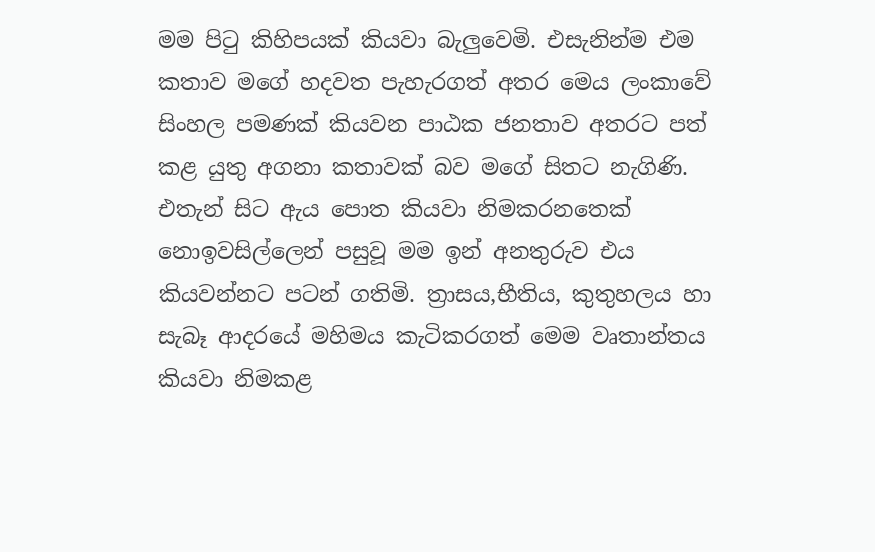මම පිටු කිහිපයක් කියවා බැලුවෙමි. එසැනින්ම එම කතාව මගේ හදවත පැහැරගත් අතර මෙය ලංකාවේ සිංහල පමණක් කියවන පාඨක ජනතාව අතරට පත් කළ යුතු අගනා කතාවක් බව මගේ සිතට නැගිණි. එතැන් සිට ඇය පොත කියවා නිමකරනතෙක් නොඉවසිල්ලෙන් පසුවූ මම ඉන් අනතුරුව එය කියවන්නට පටන් ගතිමි. ත්‍රාසය,භීතිය, කුතුහලය හා සැබෑ ආදරයේ මහිමය කැටිකරගත් මෙම වෘතාන්තය කියවා නිමකළ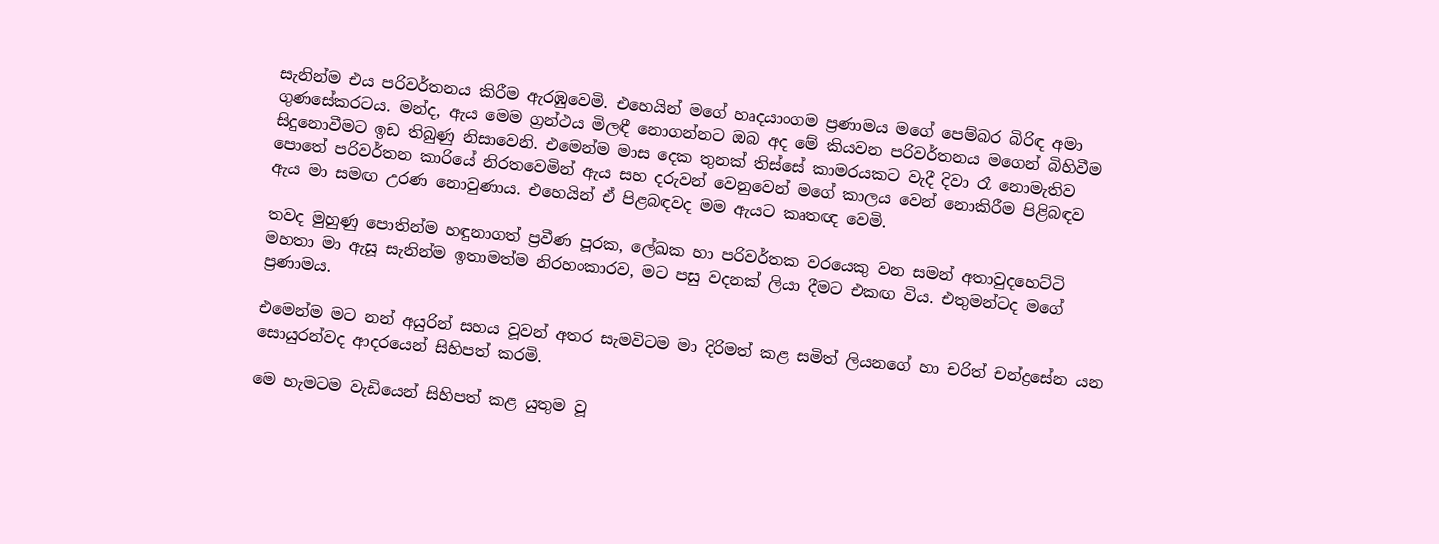සැනින්ම එය පරිවර්තනය කිරීම ඇරඹුවෙමි. එහෙයින් මගේ හෘදයාංගම ප්‍රණාමය මගේ පෙම්බර බිරිඳ අමා ගුණසේකරටය. මන්ද, ඇය මෙම ග්‍රන්ථය මිලඳී නොගන්නට ඔබ අද මේ කියවන පරිවර්තනය මගෙන් බිහිවීම සිදුනොවීමට ඉඩ තිබුණු නිසාවෙනි. එමෙන්ම මාස දෙක තුනක් තිස්සේ කාමරයකට වැදී දිවා රෑ නොමැතිව පොතේ පරිවර්තන කාරියේ නිරතවෙමින් ඇය සහ දරුවන් වෙනුවෙන් මගේ කාලය වෙන් නොකිරීම පිළිබඳව ඇය මා සමඟ උරණ නොවුණාය. එහෙයින් ඒ පිළබඳවද මම ඇයට කෘතඥ වෙමි.

තවද මුහුණු පොතින්ම හඳුනාගත් ප්‍රවීණ පූරක, ලේඛක හා පරිවර්තක වරයෙකු වන සමන් අතාවුදහෙට්ටි මහතා මා ඇසූ සැනින්ම ඉතාමත්ම නිරහංකාරව, මට පසු වදනක් ලියා දීමට එකඟ විය. එතුමන්ටද මගේ ප්‍රණාමය.

එමෙන්ම මට නන් අයුරින් සහය වූවන් අතර සැමවිටම මා දිරිමත් කළ සමිත් ලියනගේ හා චරිත් චන්ද්‍රසේන යන සොයුරන්වද ආදරයෙන් සිහිපත් කරමි.

මෙ හැමටම වැඩියෙන් සිහිපත් කළ යුතුම වූ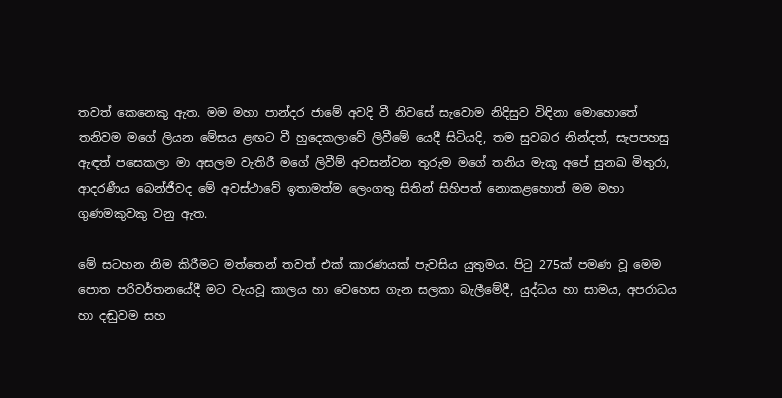තවත් කෙනෙකු ඇත. මම මහා පාන්දර ජාමේ අවදි වී නිවසේ සැවොම නිදිසුව විඳිනා මොහොතේ තනිවම මගේ ලියන මේසය ළඟට වී හුදෙකලාවේ ලිවීමේ යෙදී සිටියදි, තම සුවබර නින්දත්, සැපපහසු ඇඳත් පසෙකලා මා අසලම වැතිරී මගේ ලිවීම් අවසන්වන තුරුම මගේ තනිය මැකූ අපේ සුනඛ මිතුරා, ආදරණීය බෙන්ජීවද මේ අවස්ථාවේ ඉතාමත්ම ලෙංගතු සිතින් සිහිපත් නොකළහොත් මම මහා ගුණමකුවකු වනු ඇත.

මේ සටහන නිම කිරීමට මත්තෙන් තවත් එක් කාරණයක් පැවසිය යුතුමය. පිටු 275ක් පමණ වූ මෙම පොත පරිවර්තනයේදී මට වැයවූ කාලය හා වෙහෙස ගැන සලකා බැලීමේදී, යුද්ධය හා සාමය, අපරාධය හා දඬුවම සහ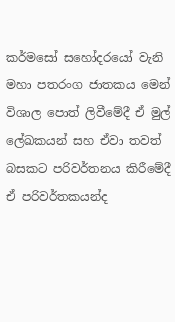කර්මසෝ සහෝදරයෝ වැනි මහා පතරංග ජාතකය මෙන් විශාල පොත් ලිවීමේදී ඒ මුල් ලේඛකයන් සහ ඒවා තවත් බසකට පරිවර්තනය කිරීමේදී ඒ පරිවර්තකයන්ද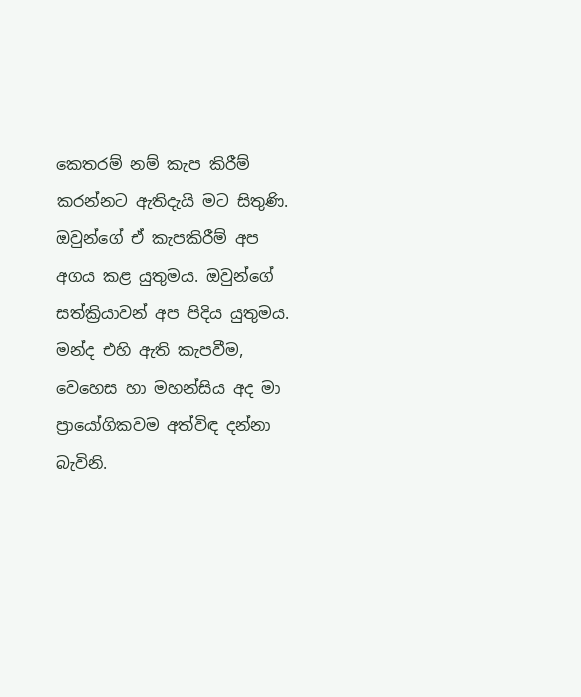කෙතරම් නම් කැප කිරීම් කරන්නට ඇතිදැයි මට සිතුණි. ඔවුන්ගේ ඒ කැපකිරීම් අප අගය කළ යුතුමය. ඔවුන්ගේ සත්ක්‍රියාවන් අප පිදිය යුතුමය. මන්ද එහි ඇති කැපවීම, වෙහෙස හා මහන්සිය අද මා ප්‍රායෝගිකවම අත්විඳ දන්නා බැවිනි.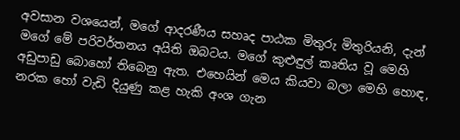අවසාන වශයෙන්, මගේ ආදරණීය සහෘද පාඨක මිතුරු මිතුරියනි, දැන් මගේ මේ පරිවර්තනය අයිති ඔබටය. මගේ කුළුඳුල් කෘතිය වූ මෙහි අඩුපාඩු බොහෝ තිබෙනු ඇත. එහෙයින් මෙය කියවා බලා මෙහි හොඳ, නරක හෝ වැඩි දියුණු කළ හැකි අංශ ගැන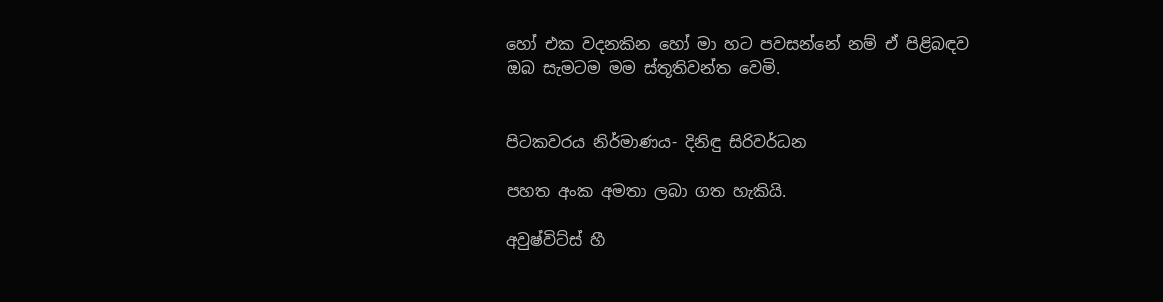හෝ එක වදනකින හෝ මා හට පවසන්නේ නම් ඒ පිළිබඳව ඔබ සැමටම මම ස්තූතිවන්ත වෙමි.


පිටකවරය නිර්මාණය- දිනිඳු සිරිවර්ධන

පහත අංක අමතා ලබා ගත හැකියි.

අවුෂ්විට්ස් හී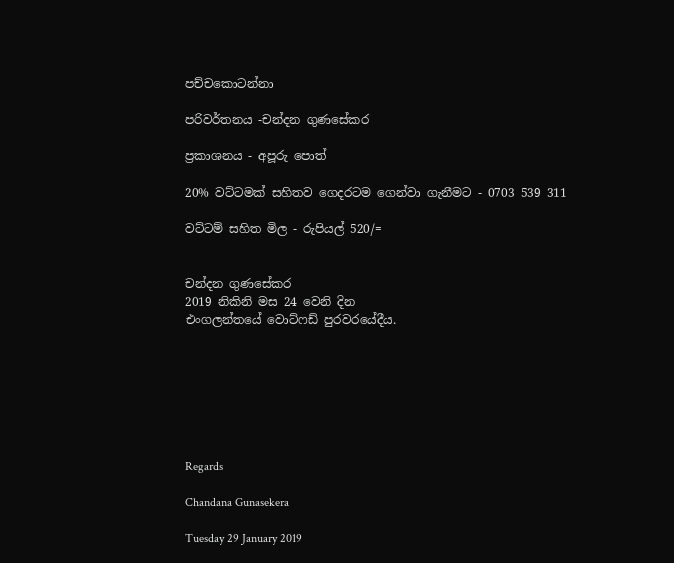පච්චකොටන්නා

පරිවර්තනය -චන්දන ගුණසේකර

ප්‍රකාශනය - අපූරු පොත්

20% වට්ටමක් සහිතව ගෙදරටම ගෙන්වා ගැනීමට - 0703 539 311

වට්ටම් සහිත මිල - රුපියල් 520/=


චන්දන ගුණසේකර
2019 නිකිනි මස 24 වෙනි දින
එංගලන්තයේ වොට්ෆඩ් පුරවරයේදීය.







Regards

Chandana Gunasekera

Tuesday 29 January 2019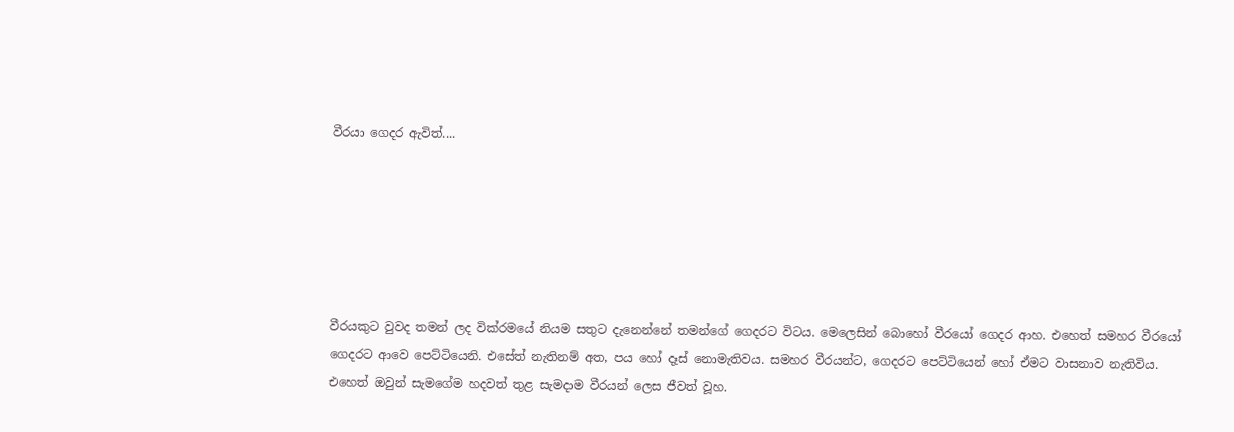වීරයා ගෙදර ඇවිත්....






වීරයකුට වුවද තමන් ලද වික්රමයේ නියම සතුට දැනෙන්නේ තමන්ගේ ගෙදරට විටය. මෙලෙසින් බොහෝ වීරයෝ ගෙදර ආහ. එහෙත් සමහර වීරයෝ ගෙදරට ආවෙ පෙට්ටියෙනි. එසේත් නැතිනම් අත, පය හෝ දෑස් නොමැතිවය. සමහර වීරයන්ට, ගෙදරට පෙට්ටියෙන් හෝ ඒමට වාසනාව නැතිවිය. එහෙත් ඔවුන් සැමගේම හදවත් තුළ සැමදාම වීරයන් ලෙස ජීවත් වූහ.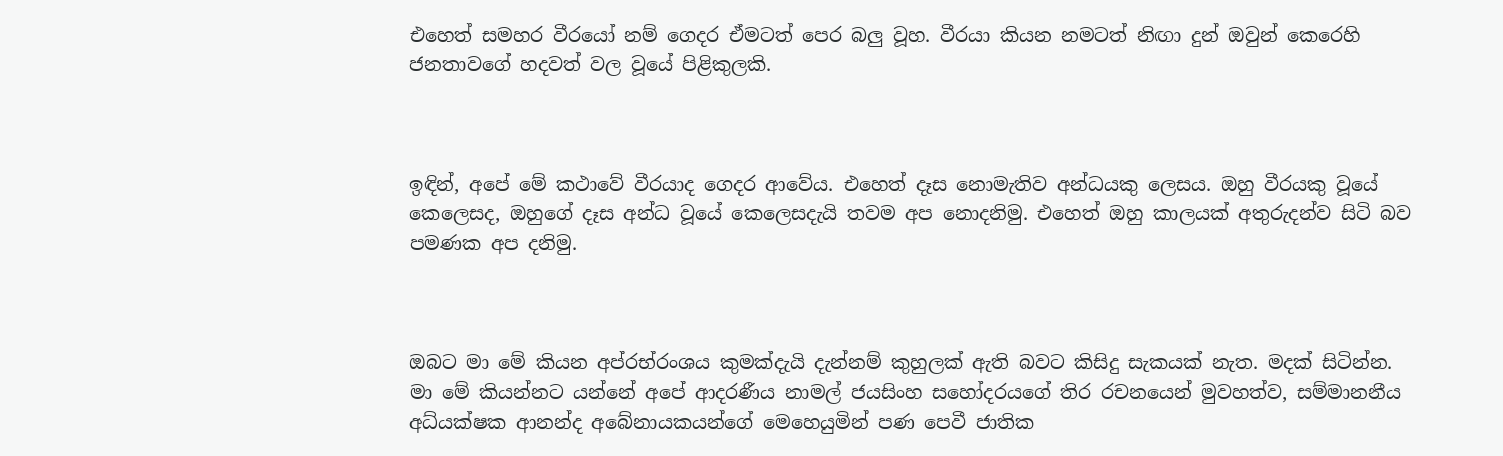එහෙත් සමහර වීරයෝ නම් ගෙදර ඒමටත් පෙර බලු වූහ. වීරයා කියන නමටත් නිඟා දුන් ඔවුන් කෙරෙහි ජනතාවගේ හදවත් වල වූයේ පිළිකුලකි.



ඉඳින්, අපේ මේ කථාවේ වීරයාද ගෙදර ආවේය. එහෙත් දෑස නොමැතිව අන්ධයකු ලෙසය. ඔහු වීරයකු වූයේ කෙලෙසද, ඔහුගේ දෑස අන්ධ වූයේ කෙලෙසදැයි තවම අප නොදනිමු. එහෙත් ඔහු කාලයක් අතුරුදන්ව සිටි බව පමණක අප දනිමු.



ඔබට මා මේ කියන අප්රභ්රංශය කුමක්දැයි දැන්නම් කුහුලක් ඇති බවට කිසිදු සැකයක් නැත. මදක් සිටින්න. මා මේ කියන්නට යන්නේ අපේ ආදරණීය නාමල් ජයසිංහ සහෝදරයගේ තිර රචනයෙන් මුවහත්ව, සම්මානනීය අධ්යක්ෂක ආනන්ද අබේනායකයන්ගේ මෙහෙයුමින් පණ පෙවී ජාතික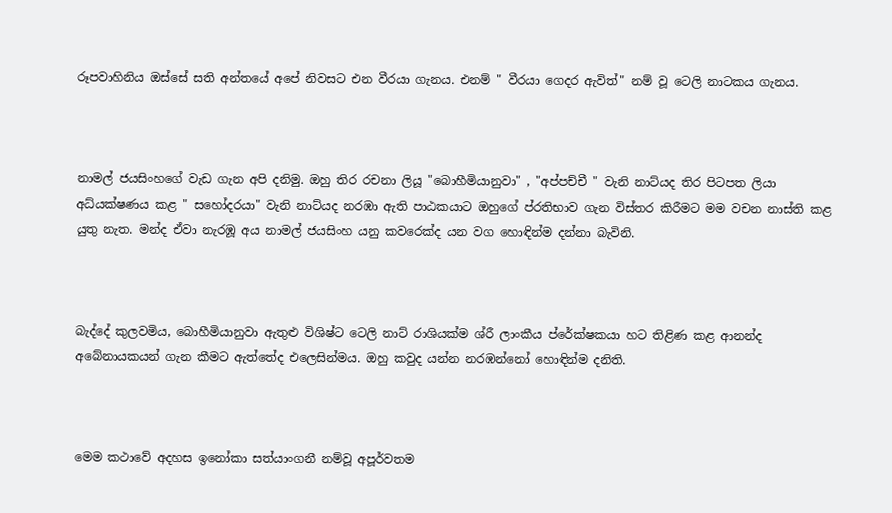රූපවාහිනිය ඔස්සේ සති අන්තයේ අපේ නිවසට එන වීරයා ගැනය. එනම් " වීරයා ගෙදර ඇවිත්" නම් වූ ටෙලි නාටකය ගැනය.



නාමල් ජයසිංහගේ වැඩ ගැන අපි දනිමු. ඔහු තිර රචනා ලියූ "බොහීමියානුවා" , "අප්පච්චී " වැනි නාට්යද තිර පිටපත ලියා අධ්යක්ෂණය කළ " සහෝදරයා" වැනි නාට්යද නරඹා ඇති පාඨකයාට ඔහුගේ ප්රතිභාව ගැන විස්තර කිරීමට මම වචන නාස්ති කළ යුතු නැත. මන්ද ඒවා නැරඹූ අය නාමල් ජයසිංහ යනු කවරෙක්ද යන වග හොඳින්ම දන්නා බැවිනි.



බැද්දේ කුලවමිය, බොහීමියානුවා ඇතුළු විශිෂ්ට ටෙලි නාට් රාශියක්ම ශ්රී ලාංකීය ප්රේක්ෂකයා හට තිළිණ කළ ආනන්ද අබේනායකයන් ගැන කීමට ඇත්තේද එලෙසින්මය. ඔහු කවුද යන්න නරඹන්නෝ හොඳින්ම දනිති.



මෙම කථාවේ අදහස ඉනෝකා සත්යාංගනී නම්වූ අපූර්වතම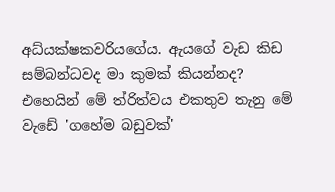අධ්යක්ෂකවරියගේය. ඇයගේ වැඩ කිඩ සම්බන්ධවද මා කුමක් කියන්නද? එහෙයින් මේ ත්රිත්වය එකතුව තැනු මේ වැඩේ 'ගහේම බඩුවක්'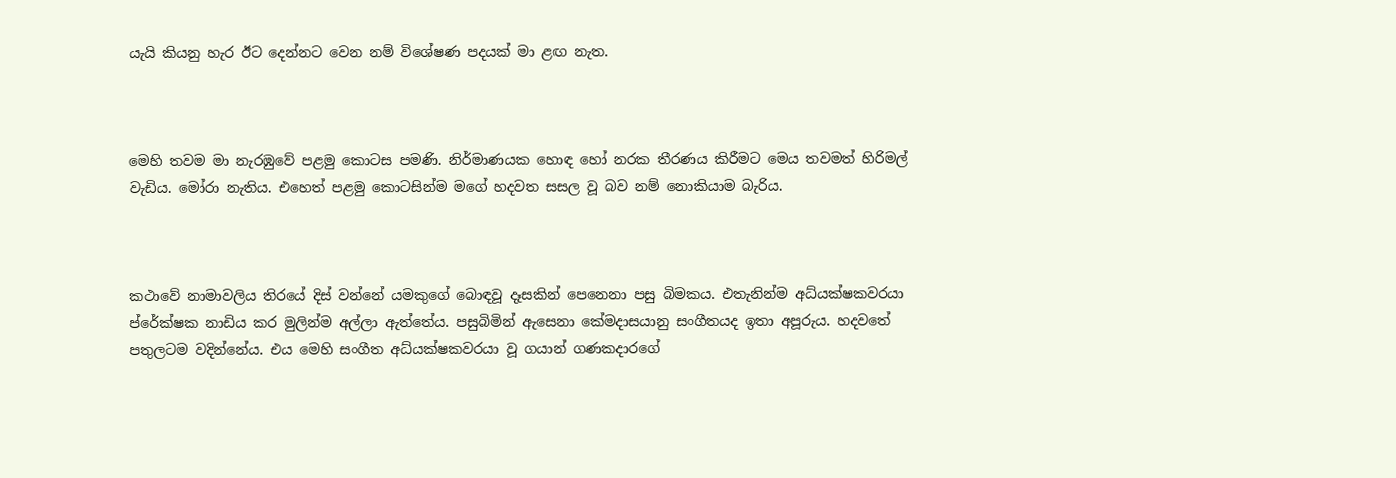යැයි කියනු හැර ඊට දෙන්නට වෙන නම් විශේෂණ පදයක් මා ළඟ නැත.



මෙහි තවම මා නැරඹුවේ පළමු කොටස පමණි. නිර්මාණයක හොඳ හෝ නරක තීරණය කිරීමට මෙය තවමත් හිරිමල් වැඩිය. මෝරා නැතිය. එහෙත් පළමු කොටසින්ම මගේ හදවත සසල වූ බව නම් නොකියාම බැරිය.



කථාවේ නාමාවලිය තිරයේ දිස් වන්නේ යමකුගේ බොඳවූ දෑසකින් පෙනෙනා පසු බිමකය. එතැනින්ම අධ්යක්ෂකවරයා ප්රේක්ෂක නාඩිය කර මුලින්ම අල්ලා ඇත්තේය. පසුබිමින් ඇසෙනා කේමදාසයානු සංගීතයද ඉතා අපූරුය. හදවතේ පතුලටම වදින්නේය. එය මෙහි සංගීත අධ්යක්ෂකවරයා වූ ගයාන් ගණකදාරගේ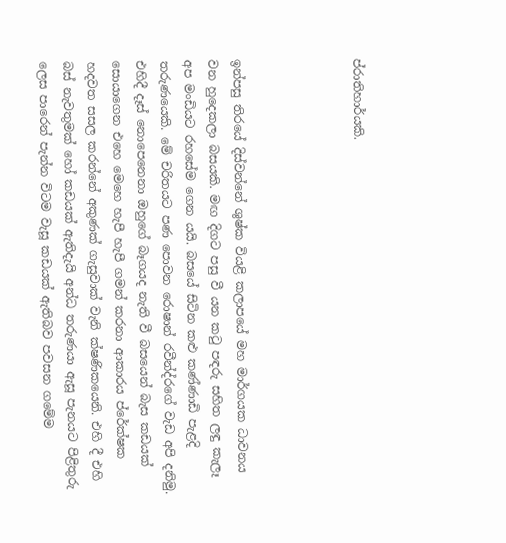ප්රාතිහාර්යකි.




ඉන්පසු තිරයේ දිස්වන්නේ ශුෂ්ක වියළි කලාපයේ මහ මාර්ගයක ධාවනය වන හුදෙකලා බසයකි. මඟ දිගට පසු වී යන කටු පඳරු සහිත ලඳු කැලෑ අප මංඩියට රහසේම ගෙන යයි. බසයේ සිටින කළු කණ්ණාඩි පැළදි තරුණයෙකි. මේ චරිතයට පණ පොවන රොෂාන් රවීන්ද්රගේ වැඩ අපි දනිමු. එහිදී දෑස් නොපෙනෙනා ඔහුගේ බෑගයද නැති වී බසයෙන් බැස කඩයක් සොයාගෙන එහෙ මෙහෙ හැපී හැපී ගමන් කරනා ආකාරය ප්රේක්ෂක හදවත සසල කරන්නේ අකුණක් ගැසුවාක් වැනි ක්ෂණිකයෙනි. එහි දී එහි බස් නැවතුමක් හෝ කඩයක් ඇතිදැයි අන්ධ තරුණයා ඇසූ පැනයට පිළිතුරු ලෙස පාරෙන් පැන්න විටම වැසූ කඩයක් ඇතිබව පවසන ගමේම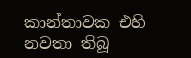කාන්තාවක එහි නවතා තිබූ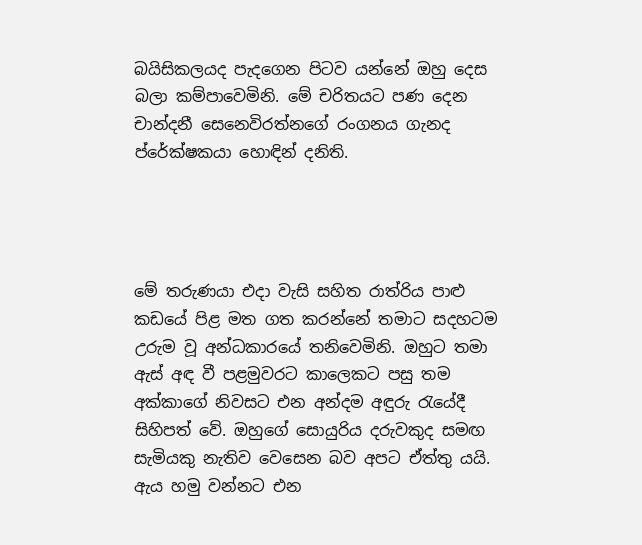බයිසිකලයද පැදගෙන පිටව යන්නේ ඔහු දෙස බලා කම්පාවෙමිනි. මේ චරිතයට පණ දෙන චාන්දනී සෙනෙවිරත්නගේ රංගනය ගැනද ප්රේක්ෂකයා හොඳින් දනිති.




මේ තරුණයා එදා වැසි සහිත රාත්රිය පාළු කඩයේ පිළ මත ගත කරන්නේ තමාට සදහටම උරුම වූ අන්ධකාරයේ තනිවෙමිනි. ඔහුට තමා ඇස් අඳ වී පළමුවරට කාලෙකට පසු තම අක්කාගේ නිවසට එන අන්දම අඳුරු රැයේදී සිහිපත් වේ. ඔහුගේ සොයුරිය දරුවකුද සමඟ සැමියකු නැතිව වෙසෙන බව අපට ඒත්තු යයි. ඇය හමු වන්නට එන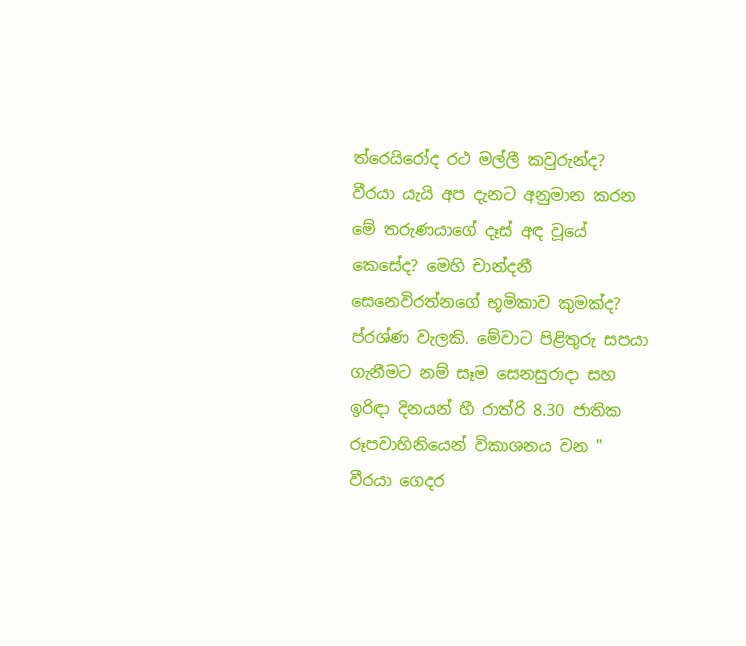ත්රෙයිරෝද රථ මල්ලී කවුරුන්ද? වීරයා යැයි අප දැනට අනුමාන කරන මේ තරුණයාගේ දෑස් අඳ වූයේ කෙසේද? මෙහි චාන්දනී සෙනෙවිරත්නගේ භූමිකාව කුමක්ද? ප්රශ්ණ වැලකි. මේවාට පිළිතුරු සපයා ගැනීමට නම් සෑම සෙනසුරාදා සහ ඉරිඳා දිනයන් හී රාත්රි 8.30 ජාතික රූපවාහිනියෙන් විකාශනය වන " වීරයා ගෙදර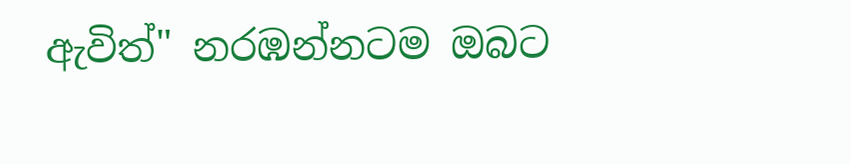ඇවිත්" නරඹන්නටම ඔබට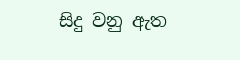සිදු වනු ඇත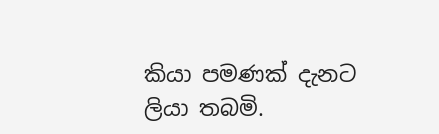කියා පමණක් දැනට ලියා තබමි.